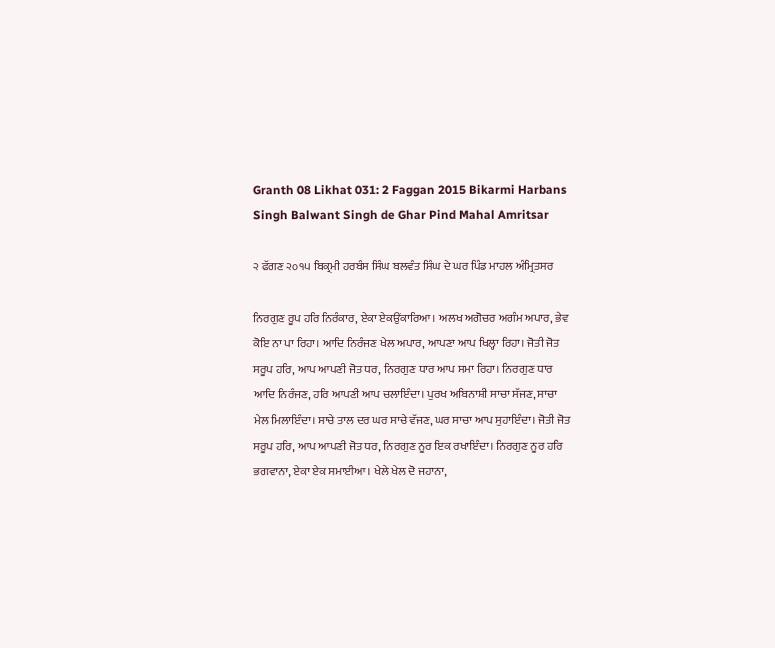Granth 08 Likhat 031: 2 Faggan 2015 Bikarmi Harbans Singh Balwant Singh de Ghar Pind Mahal Amritsar

੨ ਫੱਗਣ ੨੦੧੫ ਬਿਕ੍ਰਮੀ ਹਰਬੰਸ ਸਿੰਘ ਬਲਵੰਤ ਸਿੰਘ ਦੇ ਘਰ ਪਿੰਡ ਮਾਹਲ ਅੰਮ੍ਰਿਤਸਰ

ਨਿਰਗੁਣ ਰੂਪ ਹਰਿ ਨਿਰੰਕਾਰ, ਏਕਾ ਏਕਉਂਕਾਰਿਆ। ਅਲਖ ਅਗੋਚਰ ਅਗੰਮ ਅਪਾਰ, ਭੇਵ ਕੋਇ ਨਾ ਪਾ ਰਿਹਾ। ਆਦਿ ਨਿਰੰਜਣ ਖੇਲ ਅਪਾਰ, ਆਪਣਾ ਆਪ ਖਿਲ੍ਹਾ ਰਿਹਾ। ਜੋਤੀ ਜੋਤ ਸਰੂਪ ਹਰਿ, ਆਪ ਆਪਣੀ ਜੋਤ ਧਰ, ਨਿਰਗੁਣ ਧਾਰ ਆਪ ਸਮਾ ਰਿਹਾ। ਨਿਰਗੁਣ ਧਾਰ ਆਦਿ ਨਿਰੰਜਣ, ਹਰਿ ਆਪਣੀ ਆਪ ਚਲਾਇੰਦਾ। ਪੁਰਖ ਅਬਿਨਾਸ਼ੀ ਸਾਚਾ ਸੱਜਣ, ਸਾਚਾ ਮੇਲ ਮਿਲਾਇੰਦਾ। ਸਾਚੇ ਤਾਲ ਦਰ ਘਰ ਸਾਚੇ ਵੱਜਣ, ਘਰ ਸਾਚਾ ਆਪ ਸੁਹਾਇੰਦਾ। ਜੋਤੀ ਜੋਤ ਸਰੂਪ ਹਰਿ, ਆਪ ਆਪਣੀ ਜੋਤ ਧਰ, ਨਿਰਗੁਣ ਨੂਰ ਇਕ ਰਖਾਇੰਦਾ। ਨਿਰਗੁਣ ਨੂਰ ਹਰਿ ਭਗਵਾਨਾ, ਏਕਾ ਏਕ ਸਮਾਈਆ। ਖੇਲੇ ਖੇਲ ਦੋ ਜਹਾਨਾ,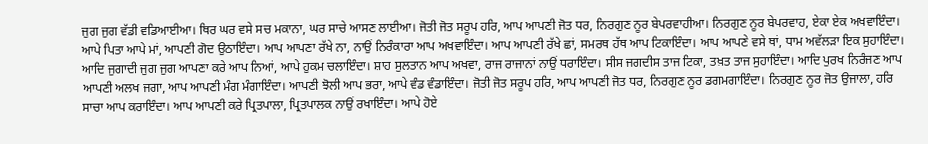ਜੁਗ ਜੁਗ ਵੱਡੀ ਵਡਿਆਈਆ। ਥਿਰ ਘਰ ਵਸੇ ਸਚ ਮਕਾਨਾ, ਘਰ ਸਾਚੇ ਆਸਣ ਲਾਈਆ। ਜੋਤੀ ਜੋਤ ਸਰੂਪ ਹਰਿ, ਆਪ ਆਪਣੀ ਜੋਤ ਧਰ, ਨਿਰਗੁਣ ਨੂਰ ਬੇਪਰਵਾਹੀਆ। ਨਿਰਗੁਣ ਨੂਰ ਬੇਪਰਵਾਹ, ਏਕਾ ਏਕ ਅਖਵਾਇੰਦਾ। ਆਪੇ ਪਿਤਾ ਆਪੇ ਮਾਂ, ਆਪਣੀ ਗੋਦ ਉਠਾਇੰਦਾ। ਆਪ ਆਪਣਾ ਰੱਖੇ ਨਾ, ਨਾਉਂ ਨਿਰੰਕਾਰਾ ਆਪ ਅਖਵਾਇੰਦਾ। ਆਪ ਆਪਣੀ ਰੱਖੇ ਛਾਂ, ਸਮਰਥ ਹੱਥ ਆਪ ਟਿਕਾਇੰਦਾ। ਆਪ ਆਪਣੇ ਵਸੇ ਥਾਂ, ਧਾਮ ਅਵੱਲੜਾ ਇਕ ਸੁਹਾਇੰਦਾ। ਆਦਿ ਜੁਗਾਦੀ ਜੁਗ ਜੁਗ ਆਪਣਾ ਕਰੇ ਆਪ ਨਿਆਂ, ਆਪੇ ਹੁਕਮ ਚਲਾਇੰਦਾ। ਸ਼ਾਹ ਸੁਲਤਾਨ ਆਪ ਅਖਵਾ, ਰਾਜ ਰਾਜਾਨਾਂ ਨਾਉਂ ਧਰਾਇੰਦਾ। ਸੀਸ ਜਗਦੀਸ ਤਾਜ ਟਿਕਾ, ਤਖ਼ਤ ਤਾਜ ਸੁਹਾਇੰਦਾ। ਆਦਿ ਪੁਰਖ ਨਿਰੰਜਣ ਆਪ ਆਪਣੀ ਅਲਖ ਜਗਾ, ਆਪ ਆਪਣੀ ਮੰਗ ਮੰਗਾਇੰਦਾ। ਆਪਣੀ ਝੋਲੀ ਆਪ ਭਰਾ, ਆਪੇ ਵੰਡ ਵੰਡਾਇੰਦਾ। ਜੋਤੀ ਜੋਤ ਸਰੂਪ ਹਰਿ, ਆਪ ਆਪਣੀ ਜੋਤ ਧਰ, ਨਿਰਗੁਣ ਨੂਰ ਡਗਮਗਾਇੰਦਾ। ਨਿਰਗੁਣ ਨੂਰ ਜੋਤ ਉਜਾਲਾ, ਹਰਿ ਸਾਚਾ ਆਪ ਕਰਾਇੰਦਾ। ਆਪ ਆਪਣੀ ਕਰੇ ਪ੍ਰਿਤਪਾਲਾ, ਪ੍ਰਿਤਪਾਲਕ ਨਾਉਂ ਰਖਾਇੰਦਾ। ਆਪੇ ਹੋਏ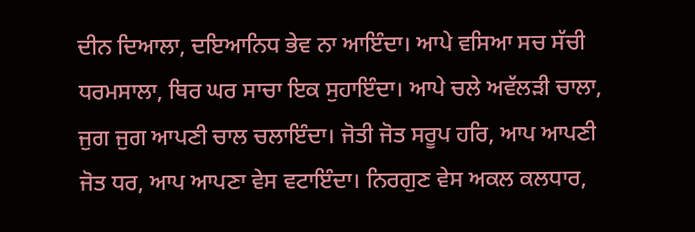ਦੀਨ ਦਿਆਲਾ, ਦਇਆਨਿਧ ਭੇਵ ਨਾ ਆਇੰਦਾ। ਆਪੇ ਵਸਿਆ ਸਚ ਸੱਚੀ ਧਰਮਸਾਲਾ, ਥਿਰ ਘਰ ਸਾਚਾ ਇਕ ਸੁਹਾਇੰਦਾ। ਆਪੇ ਚਲੇ ਅਵੱਲੜੀ ਚਾਲਾ, ਜੁਗ ਜੁਗ ਆਪਣੀ ਚਾਲ ਚਲਾਇੰਦਾ। ਜੋਤੀ ਜੋਤ ਸਰੂਪ ਹਰਿ, ਆਪ ਆਪਣੀ ਜੋਤ ਧਰ, ਆਪ ਆਪਣਾ ਵੇਸ ਵਟਾਇੰਦਾ। ਨਿਰਗੁਣ ਵੇਸ ਅਕਲ ਕਲਧਾਰ,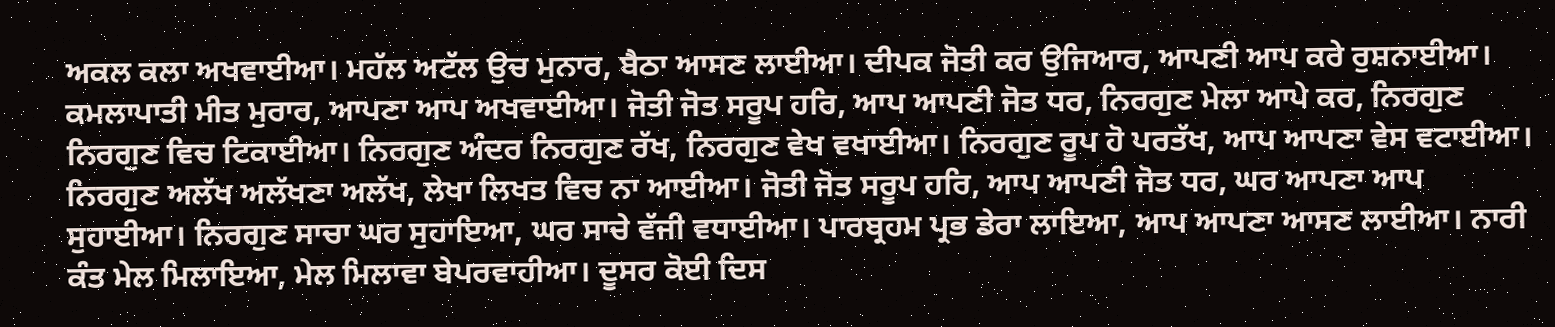ਅਕਲ ਕਲਾ ਅਖਵਾਈਆ। ਮਹੱਲ ਅਟੱਲ ਉਚ ਮੁਨਾਰ, ਬੈਠਾ ਆਸਣ ਲਾਈਆ। ਦੀਪਕ ਜੋਤੀ ਕਰ ਉਜਿਆਰ, ਆਪਣੀ ਆਪ ਕਰੇ ਰੁਸ਼ਨਾਈਆ। ਕਮਲਾਪਾਤੀ ਮੀਤ ਮੁਰਾਰ, ਆਪਣਾ ਆਪ ਅਖਵਾਈਆ। ਜੋਤੀ ਜੋਤ ਸਰੂਪ ਹਰਿ, ਆਪ ਆਪਣੀ ਜੋਤ ਧਰ, ਨਿਰਗੁਣ ਮੇਲਾ ਆਪੇ ਕਰ, ਨਿਰਗੁਣ ਨਿਰਗੁਣ ਵਿਚ ਟਿਕਾਈਆ। ਨਿਰਗੁਣ ਅੰਦਰ ਨਿਰਗੁਣ ਰੱਖ, ਨਿਰਗੁਣ ਵੇਖ ਵਖਾਈਆ। ਨਿਰਗੁਣ ਰੂਪ ਹੋ ਪਰਤੱਖ, ਆਪ ਆਪਣਾ ਵੇਸ ਵਟਾਈਆ। ਨਿਰਗੁਣ ਅਲੱਖ ਅਲੱਖਣਾ ਅਲੱਖ, ਲੇਖਾ ਲਿਖਤ ਵਿਚ ਨਾ ਆਈਆ। ਜੋਤੀ ਜੋਤ ਸਰੂਪ ਹਰਿ, ਆਪ ਆਪਣੀ ਜੋਤ ਧਰ, ਘਰ ਆਪਣਾ ਆਪ ਸੁਹਾਈਆ। ਨਿਰਗੁਣ ਸਾਚਾ ਘਰ ਸੁਹਾਇਆ, ਘਰ ਸਾਚੇ ਵੱਜੀ ਵਧਾਈਆ। ਪਾਰਬ੍ਰਹਮ ਪ੍ਰਭ ਡੇਰਾ ਲਾਇਆ, ਆਪ ਆਪਣਾ ਆਸਣ ਲਾਈਆ। ਨਾਰੀ ਕੰਤ ਮੇਲ ਮਿਲਾਇਆ, ਮੇਲ ਮਿਲਾਵਾ ਬੇਪਰਵਾਹੀਆ। ਦੂਸਰ ਕੋਈ ਦਿਸ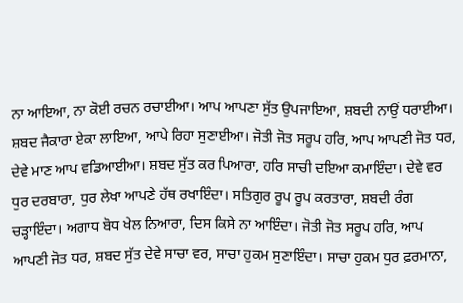ਨਾ ਆਇਆ, ਨਾ ਕੋਈ ਰਚਨ ਰਚਾਈਆ। ਆਪ ਆਪਣਾ ਸੁੱਤ ਉਪਜਾਇਆ, ਸ਼ਬਦੀ ਨਾਉਂ ਧਰਾਈਆ। ਸ਼ਬਦ ਜੈਕਾਰਾ ਏਕਾ ਲਾਇਆ, ਆਪੇ ਰਿਹਾ ਸੁਣਾਈਆ। ਜੋਤੀ ਜੋਤ ਸਰੂਪ ਹਰਿ, ਆਪ ਆਪਣੀ ਜੋਤ ਧਰ, ਦੇਵੇ ਮਾਣ ਆਪ ਵਡਿਆਈਆ। ਸ਼ਬਦ ਸੁੱਤ ਕਰ ਪਿਆਰਾ, ਹਰਿ ਸਾਚੀ ਦਇਆ ਕਮਾਇੰਦਾ। ਦੇਵੇ ਵਰ ਧੁਰ ਦਰਬਾਰਾ, ਧੁਰ ਲੇਖਾ ਆਪਣੇ ਹੱਥ ਰਖਾਇੰਦਾ। ਸਤਿਗੁਰ ਰੂਪ ਰੂਪ ਕਰਤਾਰਾ, ਸ਼ਬਦੀ ਰੰਗ ਚੜ੍ਹਾਇੰਦਾ। ਅਗਾਧ ਬੋਧ ਖੇਲ ਨਿਆਰਾ, ਦਿਸ ਕਿਸੇ ਨਾ ਆਇੰਦਾ। ਜੋਤੀ ਜੋਤ ਸਰੂਪ ਹਰਿ, ਆਪ ਆਪਣੀ ਜੋਤ ਧਰ, ਸ਼ਬਦ ਸੁੱਤ ਦੇਵੇ ਸਾਚਾ ਵਰ, ਸਾਚਾ ਹੁਕਮ ਸੁਣਾਇੰਦਾ। ਸਾਚਾ ਹੁਕਮ ਧੁਰ ਫ਼ਰਮਾਨਾ,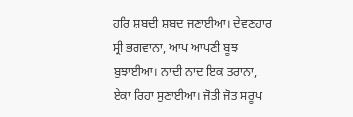ਹਰਿ ਸ਼ਬਦੀ ਸ਼ਬਦ ਜਣਾਈਆ। ਦੇਵਣਹਾਰ ਸ੍ਰੀ ਭਗਵਾਨਾ, ਆਪ ਆਪਣੀ ਬੂਝ ਬੁਝਾਈਆ। ਨਾਦੀ ਨਾਦ ਇਕ ਤਰਾਨਾ, ਏਕਾ ਰਿਹਾ ਸੁਣਾਈਆ। ਜੋਤੀ ਜੋਤ ਸਰੂਪ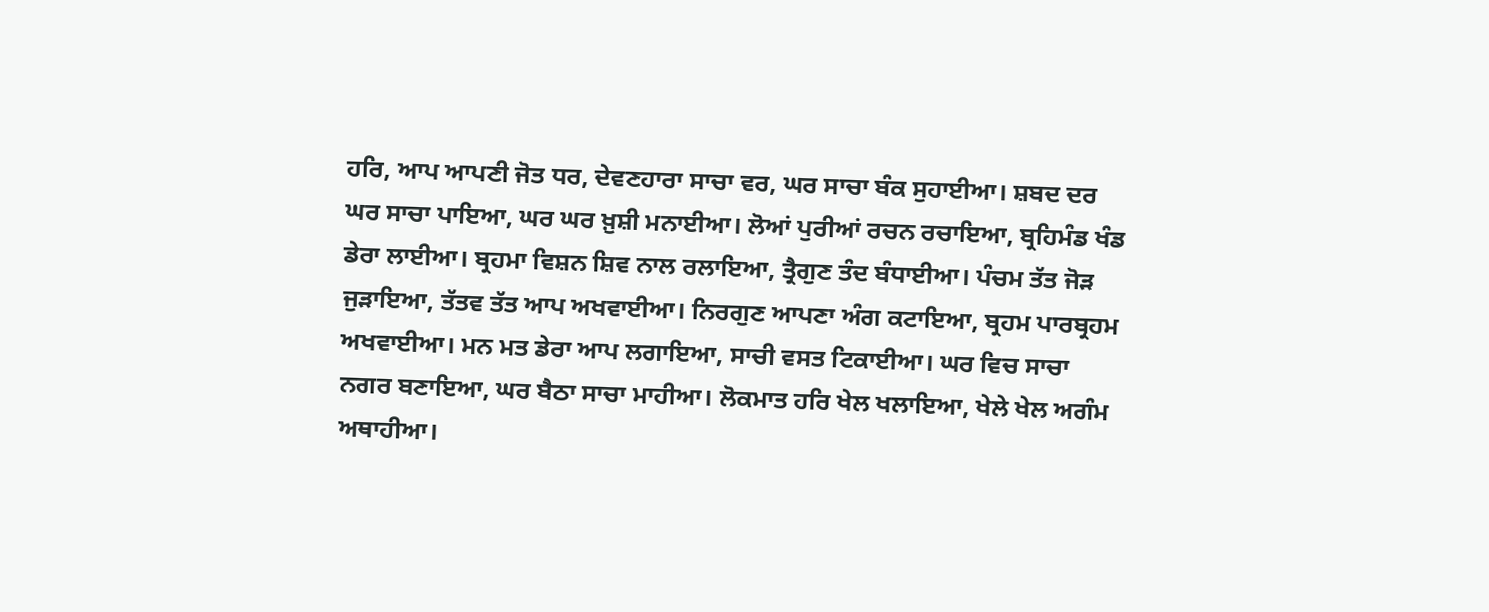ਹਰਿ, ਆਪ ਆਪਣੀ ਜੋਤ ਧਰ, ਦੇਵਣਹਾਰਾ ਸਾਚਾ ਵਰ, ਘਰ ਸਾਚਾ ਬੰਕ ਸੁਹਾਈਆ। ਸ਼ਬਦ ਦਰ ਘਰ ਸਾਚਾ ਪਾਇਆ, ਘਰ ਘਰ ਖ਼ੁਸ਼ੀ ਮਨਾਈਆ। ਲੋਆਂ ਪੁਰੀਆਂ ਰਚਨ ਰਚਾਇਆ, ਬ੍ਰਹਿਮੰਡ ਖੰਡ ਡੇਰਾ ਲਾਈਆ। ਬ੍ਰਹਮਾ ਵਿਸ਼ਨ ਸ਼ਿਵ ਨਾਲ ਰਲਾਇਆ, ਤ੍ਰੈਗੁਣ ਤੰਦ ਬੰਧਾਈਆ। ਪੰਚਮ ਤੱਤ ਜੋੜ ਜੁੜਾਇਆ, ਤੱਤਵ ਤੱਤ ਆਪ ਅਖਵਾਈਆ। ਨਿਰਗੁਣ ਆਪਣਾ ਅੰਗ ਕਟਾਇਆ, ਬ੍ਰਹਮ ਪਾਰਬ੍ਰਹਮ ਅਖਵਾਈਆ। ਮਨ ਮਤ ਡੇਰਾ ਆਪ ਲਗਾਇਆ, ਸਾਚੀ ਵਸਤ ਟਿਕਾਈਆ। ਘਰ ਵਿਚ ਸਾਚਾ ਨਗਰ ਬਣਾਇਆ, ਘਰ ਬੈਠਾ ਸਾਚਾ ਮਾਹੀਆ। ਲੋਕਮਾਤ ਹਰਿ ਖੇਲ ਖਲਾਇਆ, ਖੇਲੇ ਖੇਲ ਅਗੰਮ ਅਥਾਹੀਆ।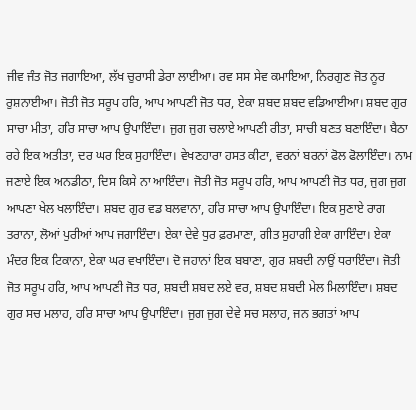ਜੀਵ ਜੰਤ ਜੋਤ ਜਗਾਇਆ, ਲੱਖ ਚੁਰਾਸੀ ਡੇਰਾ ਲਾਈਆ। ਰਵ ਸਸ ਸੇਵ ਕਮਾਇਆ, ਨਿਰਗੁਣ ਜੋਤ ਨੂਰ ਰੁਸ਼ਨਾਈਆ। ਜੋਤੀ ਜੋਤ ਸਰੂਪ ਹਰਿ, ਆਪ ਆਪਣੀ ਜੋਤ ਧਰ, ਏਕਾ ਸ਼ਬਦ ਸ਼ਬਦ ਵਡਿਆਈਆ। ਸ਼ਬਦ ਗੁਰ ਸਾਚਾ ਮੀਤਾ, ਹਰਿ ਸਾਚਾ ਆਪ ਉਪਾਇੰਦਾ। ਜੁਗ ਜੁਗ ਚਲਾਏ ਆਪਣੀ ਰੀਤਾ, ਸਾਚੀ ਬਣਤ ਬਣਾਇੰਦਾ। ਬੈਠਾ ਰਹੇ ਇਕ ਅਤੀਤਾ, ਦਰ ਘਰ ਇਕ ਸੁਹਾਇੰਦਾ। ਵੇਖਣਹਾਰਾ ਹਸਤ ਕੀਟਾ, ਵਰਨਾਂ ਬਰਨਾਂ ਫੋਲ ਫੋਲਾਇੰਦਾ। ਨਾਮ ਜਣਾਏ ਇਕ ਅਨਡੀਠਾ, ਦਿਸ ਕਿਸੇ ਨਾ ਆਇੰਦਾ। ਜੋਤੀ ਜੋਤ ਸਰੂਪ ਹਰਿ, ਆਪ ਆਪਣੀ ਜੋਤ ਧਰ, ਜੁਗ ਜੁਗ ਆਪਣਾ ਖੇਲ ਖਲਾਇੰਦਾ। ਸ਼ਬਦ ਗੁਰ ਵਡ ਬਲਵਾਨਾ, ਹਰਿ ਸਾਚਾ ਆਪ ਉਪਾਇੰਦਾ। ਇਕ ਸੁਣਾਏ ਰਾਗ ਤਰਾਨਾ, ਲੋਆਂ ਪੁਰੀਆਂ ਆਪ ਜਗਾਇੰਦਾ। ਏਕਾ ਦੇਵੇ ਧੁਰ ਫ਼ਰਮਾਣਾ, ਗੀਤ ਸੁਹਾਗੀ ਏਕਾ ਗਾਇੰਦਾ। ਏਕਾ ਮੰਦਰ ਇਕ ਟਿਕਾਨਾ, ਏਕਾ ਘਰ ਵਖਾਇੰਦਾ। ਦੋ ਜਹਾਨਾਂ ਇਕ ਬਬਾਣਾ, ਗੁਰ ਸ਼ਬਦੀ ਨਾਉਂ ਧਰਾਇੰਦਾ। ਜੋਤੀ ਜੋਤ ਸਰੂਪ ਹਰਿ, ਆਪ ਆਪਣੀ ਜੋਤ ਧਰ, ਸ਼ਬਦੀ ਸ਼ਬਦ ਲਏ ਵਰ, ਸ਼ਬਦ ਸ਼ਬਦੀ ਮੇਲ ਮਿਲਾਇੰਦਾ। ਸ਼ਬਦ ਗੁਰ ਸਚ ਮਲਾਹ, ਹਰਿ ਸਾਚਾ ਆਪ ਉਪਾਇੰਦਾ। ਜੁਗ ਜੁਗ ਦੇਵੇ ਸਚ ਸਲਾਹ, ਜਨ ਭਗਤਾਂ ਆਪ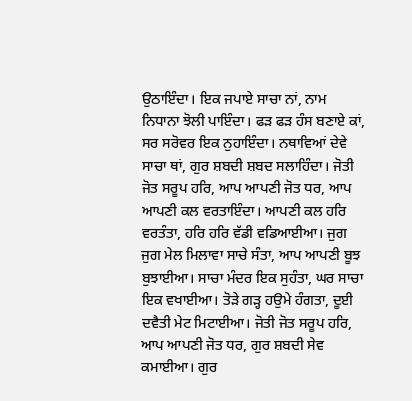ਉਠਾਇੰਦਾ। ਇਕ ਜਪਾਏ ਸਾਚਾ ਨਾਂ, ਨਾਮ ਨਿਧਾਨਾ ਝੋਲੀ ਪਾਇੰਦਾ। ਫੜ ਫੜ ਹੰਸ ਬਣਾਏ ਕਾਂ, ਸਰ ਸਰੋਵਰ ਇਕ ਨੁਹਾਇੰਦਾ। ਨਥਾਵਿਆਂ ਦੇਵੇ ਸਾਚਾ ਥਾਂ, ਗੁਰ ਸ਼ਬਦੀ ਸ਼ਬਦ ਸਲਾਹਿੰਦਾ। ਜੋਤੀ ਜੋਤ ਸਰੂਪ ਹਰਿ, ਆਪ ਆਪਣੀ ਜੋਤ ਧਰ, ਆਪ ਆਪਣੀ ਕਲ ਵਰਤਾਇੰਦਾ। ਆਪਣੀ ਕਲ ਹਰਿ ਵਰਤੰਤਾ, ਹਰਿ ਹਰਿ ਵੱਡੀ ਵਡਿਆਈਆ। ਜੁਗ ਜੁਗ ਮੇਲ ਮਿਲਾਵਾ ਸਾਚੇ ਸੰਤਾ, ਆਪ ਆਪਣੀ ਬੂਝ ਬੁਝਾਈਆ। ਸਾਚਾ ਮੰਦਰ ਇਕ ਸੁਹੰਤਾ, ਘਰ ਸਾਚਾ ਇਕ ਵਖਾਈਆ। ਤੋੜੇ ਗੜ੍ਹ ਹਉਮੇ ਹੰਗਤਾ, ਦੂਈ ਦਵੈਤੀ ਮੇਟ ਮਿਟਾਈਆ। ਜੋਤੀ ਜੋਤ ਸਰੂਪ ਹਰਿ, ਆਪ ਆਪਣੀ ਜੋਤ ਧਰ, ਗੁਰ ਸ਼ਬਦੀ ਸੇਵ ਕਮਾਈਆ। ਗੁਰ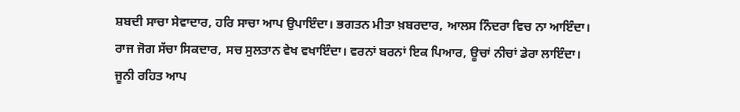ਸ਼ਬਦੀ ਸਾਚਾ ਸੇਵਾਦਾਰ, ਹਰਿ ਸਾਚਾ ਆਪ ਉਪਾਇੰਦਾ। ਭਗਤਨ ਮੀਤਾ ਖ਼ਬਰਦਾਰ, ਆਲਸ ਨਿੰਦਰਾ ਵਿਚ ਨਾ ਆਇੰਦਾ। ਰਾਜ ਜੋਗ ਸੱਚਾ ਸਿਕਦਾਰ, ਸਚ ਸੁਲਤਾਨ ਵੇਖ ਵਖਾਇੰਦਾ। ਵਰਨਾਂ ਬਰਨਾਂ ਇਕ ਪਿਆਰ, ਊਚਾਂ ਨੀਚਾਂ ਡੇਰਾ ਲਾਇੰਦਾ। ਜੂਨੀ ਰਹਿਤ ਆਪ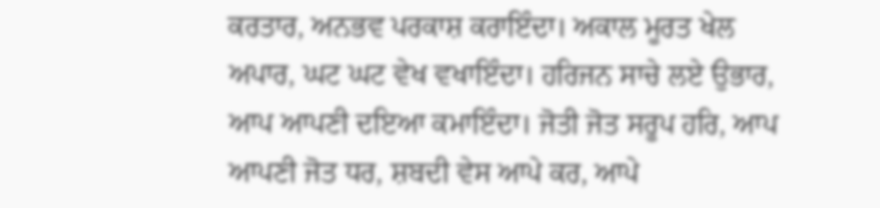ਕਰਤਾਰ, ਅਨਭਵ ਪਰਕਾਸ਼ ਕਰਾਇੰਦਾ। ਅਕਾਲ ਮੂਰਤ ਖੇਲ ਅਪਾਰ, ਘਟ ਘਟ ਵੇਖ ਵਖਾਇੰਦਾ। ਹਰਿਜਨ ਸਾਚੇ ਲਏ ਉਭਾਰ, ਆਪ ਆਪਣੀ ਦਇਆ ਕਮਾਇੰਦਾ। ਜੋਤੀ ਜੋਤ ਸਰੂਪ ਹਰਿ, ਆਪ ਆਪਣੀ ਜੋਤ ਧਰ, ਸ਼ਬਦੀ ਵੇਸ ਆਪੇ ਕਰ, ਆਪੇ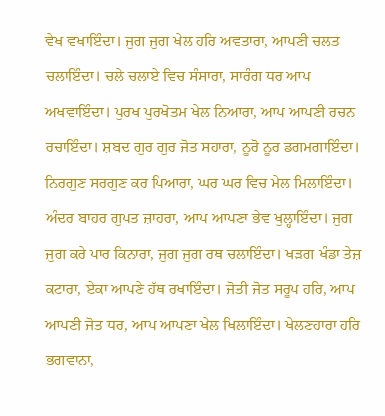ਵੇਖ ਵਖਾਇੰਦਾ। ਜੁਗ ਜੁਗ ਖੇਲ ਹਰਿ ਅਵਤਾਰਾ, ਆਪਣੀ ਚਲਤ ਚਲਾਇੰਦਾ। ਚਲੇ ਚਲਾਏ ਵਿਚ ਸੰਸਾਰਾ, ਸਾਰੰਗ ਧਰ ਆਪ ਅਖਵਾਇੰਦਾ। ਪੁਰਖ ਪੁਰਖੋਤਮ ਖੇਲ ਨਿਆਰਾ, ਆਪ ਆਪਣੀ ਰਚਨ ਰਚਾਇੰਦਾ। ਸ਼ਬਦ ਗੁਰ ਗੁਰ ਜੋਤ ਸਹਾਰਾ, ਨੂਰੋ ਨੂਰ ਡਗਮਗਾਇੰਦਾ। ਨਿਰਗੁਣ ਸਰਗੁਣ ਕਰ ਪਿਆਰਾ, ਘਰ ਘਰ ਵਿਚ ਮੇਲ ਮਿਲਾਇੰਦਾ। ਅੰਦਰ ਬਾਹਰ ਗੁਪਤ ਜ਼ਾਹਰਾ, ਆਪ ਆਪਣਾ ਭੇਵ ਖੁਲ੍ਹਾਇੰਦਾ। ਜੁਗ ਜੁਗ ਕਰੇ ਪਾਰ ਕਿਨਾਰਾ, ਜੁਗ ਜੁਗ ਰਥ ਚਲਾਇੰਦਾ। ਖੜਗ ਖੰਡਾ ਤੇਜ਼ ਕਟਾਰਾ, ਏਕਾ ਆਪਣੇ ਹੱਥ ਰਖਾਇੰਦਾ। ਜੋਤੀ ਜੋਤ ਸਰੂਪ ਹਰਿ, ਆਪ ਆਪਣੀ ਜੋਤ ਧਰ, ਆਪ ਆਪਣਾ ਖੇਲ ਖਿਲਾਇੰਦਾ। ਖੇਲਣਹਾਰਾ ਹਰਿ ਭਗਵਾਨਾ,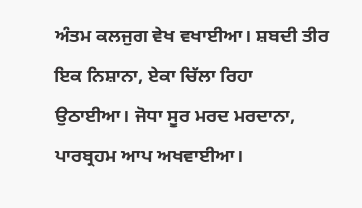ਅੰਤਮ ਕਲਜੁਗ ਵੇਖ ਵਖਾਈਆ। ਸ਼ਬਦੀ ਤੀਰ ਇਕ ਨਿਸ਼ਾਨਾ, ਏਕਾ ਚਿੱਲਾ ਰਿਹਾ ਉਠਾਈਆ। ਜੋਧਾ ਸੂਰ ਮਰਦ ਮਰਦਾਨਾ, ਪਾਰਬ੍ਰਹਮ ਆਪ ਅਖਵਾਈਆ।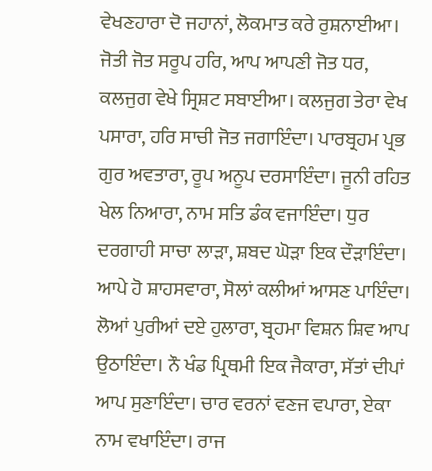ਵੇਖਣਹਾਰਾ ਦੋ ਜਹਾਨਾਂ, ਲੋਕਮਾਤ ਕਰੇ ਰੁਸ਼ਨਾਈਆ। ਜੋਤੀ ਜੋਤ ਸਰੂਪ ਹਰਿ, ਆਪ ਆਪਣੀ ਜੋਤ ਧਰ, ਕਲਜੁਗ ਵੇਖੇ ਸ੍ਰਿਸ਼ਟ ਸਬਾਈਆ। ਕਲਜੁਗ ਤੇਰਾ ਵੇਖ ਪਸਾਰਾ, ਹਰਿ ਸਾਚੀ ਜੋਤ ਜਗਾਇੰਦਾ। ਪਾਰਬ੍ਰਹਮ ਪ੍ਰਭ ਗੁਰ ਅਵਤਾਰਾ, ਰੂਪ ਅਨੂਪ ਦਰਸਾਇੰਦਾ। ਜੂਨੀ ਰਹਿਤ ਖੇਲ ਨਿਆਰਾ, ਨਾਮ ਸਤਿ ਡੰਕ ਵਜਾਇੰਦਾ। ਧੁਰ ਦਰਗਾਹੀ ਸਾਚਾ ਲਾੜਾ, ਸ਼ਬਦ ਘੋੜਾ ਇਕ ਦੌੜਾਇੰਦਾ। ਆਪੇ ਹੋ ਸ਼ਾਹਸਵਾਰਾ, ਸੋਲਾਂ ਕਲੀਆਂ ਆਸਣ ਪਾਇੰਦਾ। ਲੋਆਂ ਪੁਰੀਆਂ ਦਏ ਹੁਲਾਰਾ, ਬ੍ਰਹਮਾ ਵਿਸ਼ਨ ਸ਼ਿਵ ਆਪ ਉਠਾਇੰਦਾ। ਨੌ ਖੰਡ ਪ੍ਰਿਥਮੀ ਇਕ ਜੈਕਾਰਾ, ਸੱਤਾਂ ਦੀਪਾਂ ਆਪ ਸੁਣਾਇੰਦਾ। ਚਾਰ ਵਰਨਾਂ ਵਣਜ ਵਪਾਰਾ, ਏਕਾ ਨਾਮ ਵਖਾਇੰਦਾ। ਰਾਜ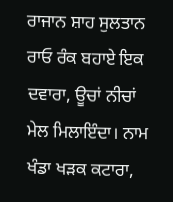ਰਾਜਾਨ ਸ਼ਾਹ ਸੁਲਤਾਨ ਰਾਓ ਰੰਕ ਬਹਾਏ ਇਕ ਦਵਾਰਾ, ਊਚਾਂ ਨੀਚਾਂ ਮੇਲ ਮਿਲਾਇੰਦਾ। ਨਾਮ ਖੰਡਾ ਖੜਕ ਕਟਾਰਾ,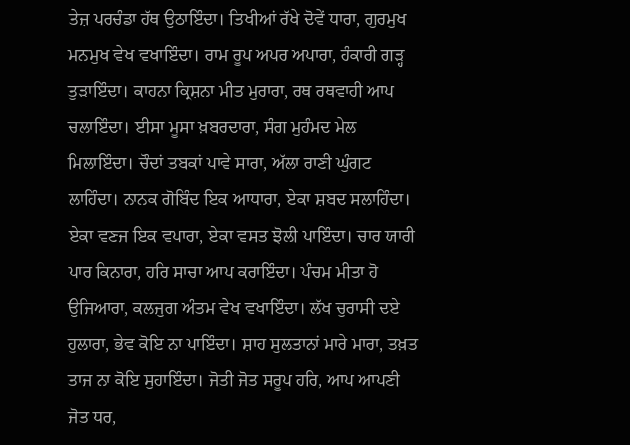ਤੇਜ਼ ਪਰਚੰਡਾ ਹੱਥ ਉਠਾਇੰਦਾ। ਤਿਖੀਆਂ ਰੱਖੇ ਦੋਵੇਂ ਧਾਰਾ, ਗੁਰਮੁਖ ਮਨਮੁਖ ਵੇਖ ਵਖਾਇੰਦਾ। ਰਾਮ ਰੂਪ ਅਪਰ ਅਪਾਰਾ, ਹੰਕਾਰੀ ਗੜ੍ਹ ਤੁੜਾਇੰਦਾ। ਕਾਹਨਾ ਕ੍ਰਿਸ਼ਨਾ ਮੀਤ ਮੁਰਾਰਾ, ਰਥ ਰਥਵਾਹੀ ਆਪ ਚਲਾਇੰਦਾ। ਈਸਾ ਮੂਸਾ ਖ਼ਬਰਦਾਰਾ, ਸੰਗ ਮੁਹੰਮਦ ਮੇਲ ਮਿਲਾਇੰਦਾ। ਚੌਦਾਂ ਤਬਕਾਂ ਪਾਵੇ ਸਾਰਾ, ਅੱਲਾ ਰਾਣੀ ਘੁੰਗਟ ਲਾਹਿੰਦਾ। ਨਾਨਕ ਗੋਬਿੰਦ ਇਕ ਆਧਾਰਾ, ਏਕਾ ਸ਼ਬਦ ਸਲਾਹਿੰਦਾ। ਏਕਾ ਵਣਜ ਇਕ ਵਪਾਰਾ, ਏਕਾ ਵਸਤ ਝੋਲੀ ਪਾਇੰਦਾ। ਚਾਰ ਯਾਰੀ ਪਾਰ ਕਿਨਾਰਾ, ਹਰਿ ਸਾਚਾ ਆਪ ਕਰਾਇੰਦਾ। ਪੰਚਮ ਮੀਤਾ ਹੋ ਉਜਿਆਰਾ, ਕਲਜੁਗ ਅੰਤਮ ਵੇਖ ਵਖਾਇੰਦਾ। ਲੱਖ ਚੁਰਾਸੀ ਦਏ ਹੁਲਾਰਾ, ਭੇਵ ਕੋਇ ਨਾ ਪਾਇੰਦਾ। ਸ਼ਾਹ ਸੁਲਤਾਨਾਂ ਮਾਰੇ ਮਾਰਾ, ਤਖ਼ਤ ਤਾਜ ਨਾ ਕੋਇ ਸੁਹਾਇੰਦਾ। ਜੋਤੀ ਜੋਤ ਸਰੂਪ ਹਰਿ, ਆਪ ਆਪਣੀ ਜੋਤ ਧਰ,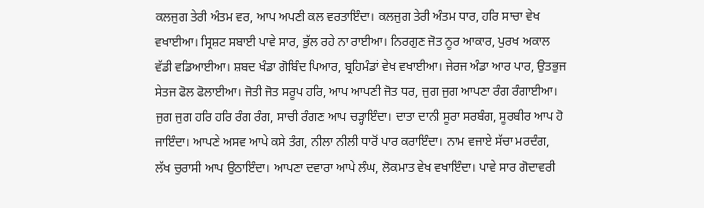ਕਲਜੁਗ ਤੇਰੀ ਅੰਤਮ ਵਰ, ਆਪ ਅਪਣੀ ਕਲ ਵਰਤਾਇੰਦਾ। ਕਲਜੁਗ ਤੇਰੀ ਅੰਤਮ ਧਾਰ, ਹਰਿ ਸਾਚਾ ਵੇਖ ਵਖਾਈਆ। ਸ੍ਰਿਸ਼ਟ ਸਬਾਈ ਪਾਵੇ ਸਾਰ, ਭੁੱਲ ਰਹੇ ਨਾ ਰਾਈਆ। ਨਿਰਗੁਣ ਜੋਤ ਨੂਰ ਆਕਾਰ, ਪੁਰਖ ਅਕਾਲ ਵੱਡੀ ਵਡਿਆਈਆ। ਸ਼ਬਦ ਖੰਡਾ ਗੋਬਿੰਦ ਪਿਆਰ, ਬ੍ਰਹਿਮੰਡਾਂ ਵੇਖ ਵਖਾਈਆ। ਜੇਰਜ ਅੰਡਾ ਆਰ ਪਾਰ, ਉਤਭੁਜ ਸੇਤਜ ਫੋਲ ਫੋਲਾਈਆ। ਜੋਤੀ ਜੋਤ ਸਰੂਪ ਹਰਿ, ਆਪ ਆਪਣੀ ਜੋਤ ਧਰ, ਜੁਗ ਜੁਗ ਆਪਣਾ ਰੰਗ ਰੰਗਾਈਆ। ਜੁਗ ਜੁਗ ਹਰਿ ਹਰਿ ਰੰਗ ਰੰਗ, ਸਾਚੀ ਰੰਗਣ ਆਪ ਚੜ੍ਹਾਇੰਦਾ। ਦਾਤਾ ਦਾਨੀ ਸੂਰਾ ਸਰਬੰਗ, ਸੂਰਬੀਰ ਆਪ ਹੋ ਜਾਇੰਦਾ। ਆਪਣੇ ਅਸਵ ਆਪੇ ਕਸੇ ਤੰਗ, ਨੀਲਾ ਨੀਲੀ ਧਾਰੋਂ ਪਾਰ ਕਰਾਇੰਦਾ। ਨਾਮ ਵਜਾਏ ਸੱਚਾ ਮਰਦੰਗ, ਲੱਖ ਚੁਰਾਸੀ ਆਪ ਉਠਾਇੰਦਾ। ਆਪਣਾ ਦਵਾਰਾ ਆਪੇ ਲੰਘ, ਲੋਕਮਾਤ ਵੇਖ ਵਖਾਇੰਦਾ। ਪਾਵੇ ਸਾਰ ਗੋਦਾਵਰੀ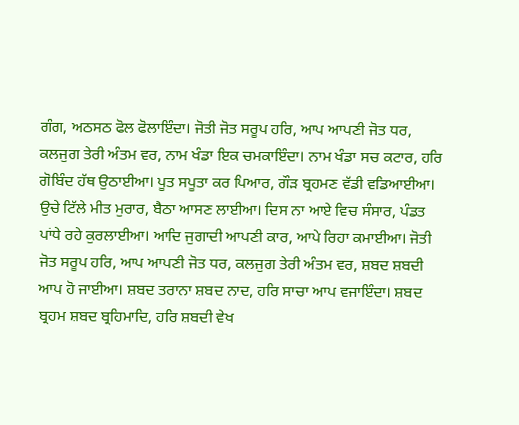ਗੰਗ, ਅਠਸਠ ਫੋਲ ਫੋਲਾਇੰਦਾ। ਜੋਤੀ ਜੋਤ ਸਰੂਪ ਹਰਿ, ਆਪ ਆਪਣੀ ਜੋਤ ਧਰ, ਕਲਜੁਗ ਤੇਰੀ ਅੰਤਮ ਵਰ, ਨਾਮ ਖੰਡਾ ਇਕ ਚਮਕਾਇੰਦਾ। ਨਾਮ ਖੰਡਾ ਸਚ ਕਟਾਰ, ਹਰਿ ਗੋਬਿੰਦ ਹੱਥ ਉਠਾਈਆ। ਪੂਤ ਸਪੂਤਾ ਕਰ ਪਿਆਰ, ਗੌੜ ਬ੍ਰਹਮਣ ਵੱਡੀ ਵਡਿਆਈਆ। ਉਚੇ ਟਿੱਲੇ ਮੀਤ ਮੁਰਾਰ, ਬੈਠਾ ਆਸਣ ਲਾਈਆ। ਦਿਸ ਨਾ ਆਏ ਵਿਚ ਸੰਸਾਰ, ਪੰਡਤ ਪਾਂਧੇ ਰਹੇ ਕੁਰਲਾਈਆ। ਆਦਿ ਜੁਗਾਦੀ ਆਪਣੀ ਕਾਰ, ਆਪੇ ਰਿਹਾ ਕਮਾਈਆ। ਜੋਤੀ ਜੋਤ ਸਰੂਪ ਹਰਿ, ਆਪ ਆਪਣੀ ਜੋਤ ਧਰ, ਕਲਜੁਗ ਤੇਰੀ ਅੰਤਮ ਵਰ, ਸ਼ਬਦ ਸ਼ਬਦੀ ਆਪ ਹੋ ਜਾਈਆ। ਸ਼ਬਦ ਤਰਾਨਾ ਸ਼ਬਦ ਨਾਦ, ਹਰਿ ਸਾਚਾ ਆਪ ਵਜਾਇੰਦਾ। ਸ਼ਬਦ ਬ੍ਰਹਮ ਸ਼ਬਦ ਬ੍ਰਹਿਮਾਦਿ, ਹਰਿ ਸ਼ਬਦੀ ਵੇਖ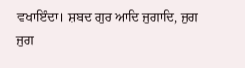ਵਖਾਇੰਦਾ। ਸ਼ਬਦ ਗੁਰ ਆਦਿ ਜੁਗਾਦਿ, ਜੁਗ ਜੁਗ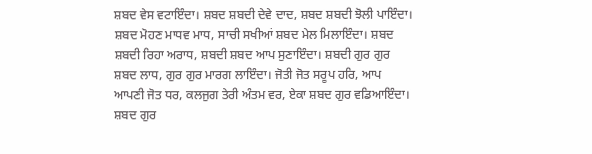ਸ਼ਬਦ ਵੇਸ ਵਟਾਇੰਦਾ। ਸ਼ਬਦ ਸ਼ਬਦੀ ਦੇਵੇ ਦਾਦ, ਸ਼ਬਦ ਸ਼ਬਦੀ ਝੋਲੀ ਪਾਇੰਦਾ। ਸ਼ਬਦ ਮੋਹਣ ਮਾਧਵ ਮਾਧ, ਸਾਚੀ ਸਖੀਆਂ ਸ਼ਬਦ ਮੇਲ ਮਿਲਾਇੰਦਾ। ਸ਼ਬਦ ਸ਼ਬਦੀ ਰਿਹਾ ਅਰਾਧ, ਸ਼ਬਦੀ ਸ਼ਬਦ ਆਪ ਸੁਣਾਇੰਦਾ। ਸ਼ਬਦੀ ਗੁਰ ਗੁਰ ਸ਼ਬਦ ਲਾਧ, ਗੁਰ ਗੁਰ ਮਾਰਗ ਲਾਇੰਦਾ। ਜੋਤੀ ਜੋਤ ਸਰੂਪ ਹਰਿ, ਆਪ ਆਪਣੀ ਜੋਤ ਧਰ, ਕਲਜੁਗ ਤੇਰੀ ਅੰਤਮ ਵਰ, ਏਕਾ ਸ਼ਬਦ ਗੁਰ ਵਡਿਆਇੰਦਾ। ਸ਼ਬਦ ਗੁਰ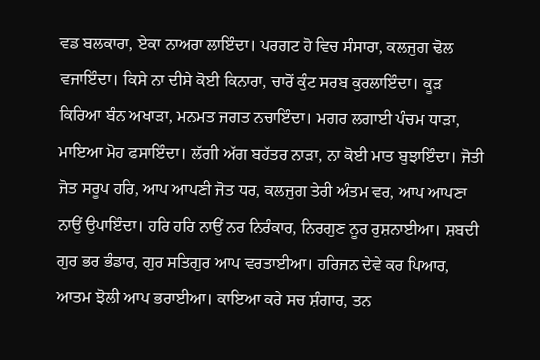ਵਡ ਬਲਕਾਰਾ, ਏਕਾ ਨਾਅਰਾ ਲਾਇੰਦਾ। ਪਰਗਟ ਹੋ ਵਿਚ ਸੰਸਾਰਾ, ਕਲਜੁਗ ਢੋਲ ਵਜਾਇੰਦਾ। ਕਿਸੇ ਨਾ ਦੀਸੇ ਕੋਈ ਕਿਨਾਰਾ, ਚਾਰੋਂ ਕੁੰਟ ਸਰਬ ਕੁਰਲਾਇੰਦਾ। ਕੂੜ ਕਿਰਿਆ ਬੰਨ ਅਖਾੜਾ, ਮਨਮਤ ਜਗਤ ਨਚਾਇੰਦਾ। ਮਗਰ ਲਗਾਈ ਪੰਚਮ ਧਾੜਾ, ਮਾਇਆ ਮੋਹ ਫਸਾਇੰਦਾ। ਲੱਗੀ ਅੱਗ ਬਹੱਤਰ ਨਾੜਾ, ਨਾ ਕੋਈ ਮਾਤ ਬੁਝਾਇੰਦਾ। ਜੋਤੀ ਜੋਤ ਸਰੂਪ ਹਰਿ, ਆਪ ਆਪਣੀ ਜੋਤ ਧਰ, ਕਲਜੁਗ ਤੇਰੀ ਅੰਤਮ ਵਰ, ਆਪ ਆਪਣਾ ਨਾਉਂ ਉਪਾਇੰਦਾ। ਹਰਿ ਹਰਿ ਨਾਉਂ ਨਰ ਨਿਰੰਕਾਰ, ਨਿਰਗੁਣ ਨੂਰ ਰੁਸ਼ਨਾਈਆ। ਸ਼ਬਦੀ ਗੁਰ ਭਰ ਭੰਡਾਰ, ਗੁਰ ਸਤਿਗੁਰ ਆਪ ਵਰਤਾਈਆ। ਹਰਿਜਨ ਦੇਵੇ ਕਰ ਪਿਆਰ, ਆਤਮ ਝੋਲੀ ਆਪ ਭਰਾਈਆ। ਕਾਇਆ ਕਰੇ ਸਚ ਸ਼ੰਗਾਰ, ਤਨ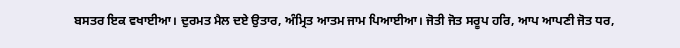ਬਸਤਰ ਇਕ ਵਖਾਈਆ। ਦੁਰਮਤ ਮੈਲ ਦਏ ਉਤਾਰ, ਅੰਮ੍ਰਿਤ ਆਤਮ ਜਾਮ ਪਿਆਈਆ। ਜੋਤੀ ਜੋਤ ਸਰੂਪ ਹਰਿ, ਆਪ ਆਪਣੀ ਜੋਤ ਧਰ,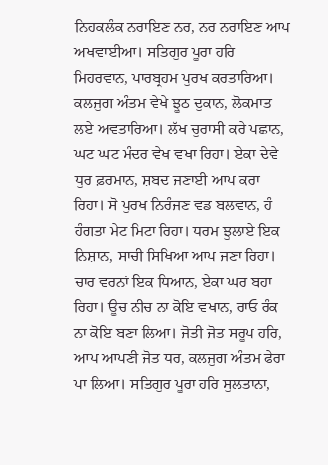ਨਿਹਕਲੰਕ ਨਰਾਇਣ ਨਰ, ਨਰ ਨਰਾਇਣ ਆਪ ਅਖਵਾਈਆ। ਸਤਿਗੁਰ ਪੂਰਾ ਹਰਿ ਮਿਹਰਵਾਨ, ਪਾਰਬ੍ਰਹਮ ਪੁਰਖ ਕਰਤਾਰਿਆ। ਕਲਜੁਗ ਅੰਤਮ ਵੇਖੇ ਝੂਠ ਦੁਕਾਨ, ਲੋਕਮਾਤ ਲਏ ਅਵਤਾਰਿਆ। ਲੱਖ ਚੁਰਾਸੀ ਕਰੇ ਪਛਾਨ, ਘਟ ਘਟ ਮੰਦਰ ਵੇਖ ਵਖਾ ਰਿਹਾ। ਏਕਾ ਦੇਵੇ ਧੁਰ ਫ਼ਰਮਾਨ, ਸ਼ਬਦ ਜਣਾਈ ਆਪ ਕਰਾ ਰਿਹਾ। ਸੋ ਪੁਰਖ ਨਿਰੰਜਣ ਵਡ ਬਲਵਾਨ, ਹੰ ਹੰਗਤਾ ਮੇਟ ਮਿਟਾ ਰਿਹਾ। ਧਰਮ ਝੁਲਾਏ ਇਕ ਨਿਸ਼ਾਨ, ਸਾਚੀ ਸਿਖਿਆ ਆਪ ਜਣਾ ਰਿਹਾ। ਚਾਰ ਵਰਨਾਂ ਇਕ ਧਿਆਨ, ਏਕਾ ਘਰ ਬਹਾ ਰਿਹਾ। ਊਚ ਨੀਚ ਨਾ ਕੋਇ ਵਖਾਨ, ਰਾਓ ਰੰਕ ਨਾ ਕੋਇ ਬਣਾ ਲਿਆ। ਜੋਤੀ ਜੋਤ ਸਰੂਪ ਹਰਿ, ਆਪ ਆਪਣੀ ਜੋਤ ਧਰ, ਕਲਜੁਗ ਅੰਤਮ ਫੇਰਾ ਪਾ ਲਿਆ। ਸਤਿਗੁਰ ਪੂਰਾ ਹਰਿ ਸੁਲਤਾਨਾ,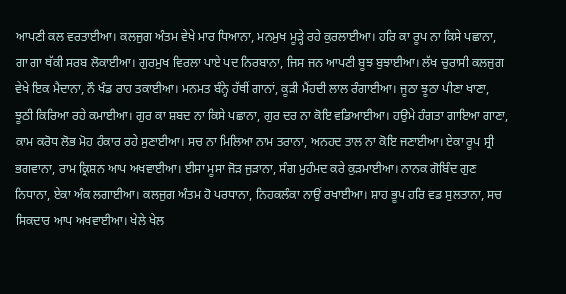ਆਪਣੀ ਕਲ ਵਰਤਾਈਆ। ਕਲਜੁਗ ਅੰਤਮ ਵੇਖੇ ਮਾਰ ਧਿਆਨਾ, ਮਨਮੁਖ ਮੂੜ੍ਹੇ ਰਹੇ ਕੁਰਲਾਈਆ। ਹਰਿ ਕਾ ਰੂਪ ਨਾ ਕਿਸੇ ਪਛਾਨਾ, ਗਾ ਗਾ ਥੱਕੀ ਸਰਬ ਲੋਕਾਈਆ। ਗੁਰਮੁਖ ਵਿਰਲਾ ਪਾਏ ਪਦ ਨਿਰਬਾਨਾ, ਜਿਸ ਜਨ ਆਪਣੀ ਬੂਝ ਬੁਝਾਈਆ। ਲੱਖ ਚੁਰਾਸੀ ਕਲਜੁਗ ਵੇਖੇ ਇਕ ਮੈਦਾਨਾ, ਨੌ ਖੰਡ ਰਾਹ ਤਕਾਈਆ। ਮਨਮਤ ਬੰਨ੍ਹੇ ਹੱਥੀਂ ਗਾਨਾਂ, ਕੂੜੀ ਮੈਂਹਦੀ ਲਾਲ ਰੰਗਾਈਆ। ਜੂਠਾ ਝੂਠਾ ਪੀਣਾ ਖਾਣਾ, ਝੂਠੀ ਕਿਰਿਆ ਰਹੇ ਕਮਾਈਆ। ਗੁਰ ਕਾ ਸ਼ਬਦ ਨਾ ਕਿਸੇ ਪਛਾਨਾ, ਗੁਰ ਦਰ ਨਾ ਕੋਇ ਵਡਿਆਈਆ। ਹਉਮੇ ਹੰਗਤਾ ਗਾਇਆ ਗਾਣਾ, ਕਾਮ ਕਰੋਧ ਲੋਭ ਮੋਹ ਹੰਕਾਰ ਰਹੇ ਸੁਣਾਈਆ। ਸਚ ਨਾ ਮਿਲਿਆ ਨਾਮ ਤਰਾਨਾ, ਅਨਹਦ ਤਾਲ ਨਾ ਕੋਇ ਜਣਾਈਆ। ਏਕਾ ਰੂਪ ਸ੍ਰੀ ਭਗਵਾਨਾ, ਰਾਮ ਕ੍ਰਿਸ਼ਨ ਆਪ ਅਖਵਾਈਆ। ਈਸਾ ਮੂਸਾ ਜੋੜ ਜੁੜਾਨਾ, ਸੰਗ ਮੁਹੰਮਦ ਕਰੇ ਕੁੜਮਾਈਆ। ਨਾਨਕ ਗੋਬਿੰਦ ਗੁਣ ਨਿਧਾਨਾ, ਏਕਾ ਅੰਕ ਲਗਾਈਆ। ਕਲਜੁਗ ਅੰਤਮ ਹੋ ਪਰਧਾਨਾ, ਨਿਹਕਲੰਕਾ ਨਾਉਂ ਰਖਾਈਆ। ਸ਼ਾਹ ਭੂਪ ਹਰਿ ਵਡ ਸੁਲਤਾਨਾ, ਸਚ ਸਿਕਦਾਰ ਆਪ ਅਖਵਾਈਆ। ਖੇਲੇ ਖੇਲ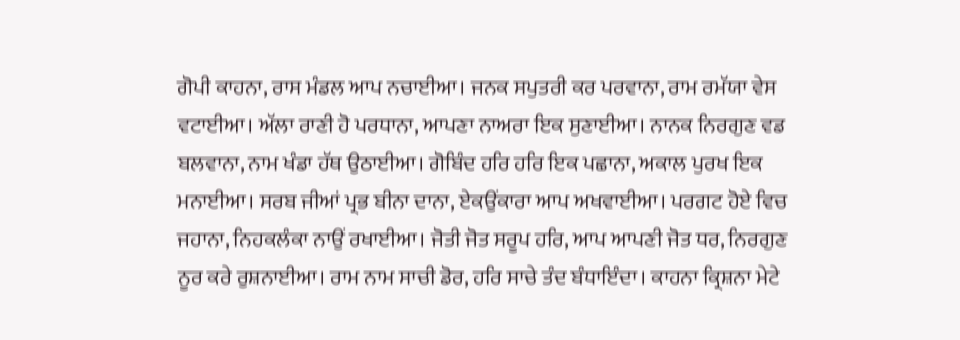ਗੋਪੀ ਕਾਹਨਾ, ਰਾਸ ਮੰਡਲ ਆਪ ਨਚਾਈਆ। ਜਨਕ ਸਪੁਤਰੀ ਕਰ ਪਰਵਾਨਾ, ਰਾਮ ਰਮੱਯਾ ਵੇਸ ਵਟਾਈਆ। ਅੱਲਾ ਰਾਣੀ ਹੋ ਪਰਧਾਨਾ, ਆਪਣਾ ਨਾਅਰਾ ਇਕ ਸੁਣਾਈਆ। ਨਾਨਕ ਨਿਰਗੁਣ ਵਡ ਬਲਵਾਨਾ, ਨਾਮ ਖੰਡਾ ਹੱਥ ਉਠਾਈਆ। ਗੋਬਿੰਦ ਹਰਿ ਹਰਿ ਇਕ ਪਛਾਨਾ, ਅਕਾਲ ਪੁਰਖ ਇਕ ਮਨਾਈਆ। ਸਰਬ ਜੀਆਂ ਪ੍ਰਭ ਬੀਨਾ ਦਾਨਾ, ਏਕਉਂਕਾਰਾ ਆਪ ਅਖਵਾਈਆ। ਪਰਗਟ ਹੋਏ ਵਿਚ ਜਹਾਨਾ, ਨਿਹਕਲੰਕਾ ਨਾਉਂ ਰਖਾਈਆ। ਜੋਤੀ ਜੋਤ ਸਰੂਪ ਹਰਿ, ਆਪ ਆਪਣੀ ਜੋਤ ਧਰ, ਨਿਰਗੁਣ ਨੂਰ ਕਰੇ ਰੁਸ਼ਨਾਈਆ। ਰਾਮ ਨਾਮ ਸਾਚੀ ਡੋਰ, ਹਰਿ ਸਾਚੇ ਤੰਦ ਬੰਧਾਇੰਦਾ। ਕਾਹਨਾ ਕ੍ਰਿਸ਼ਨਾ ਮੇਟੇ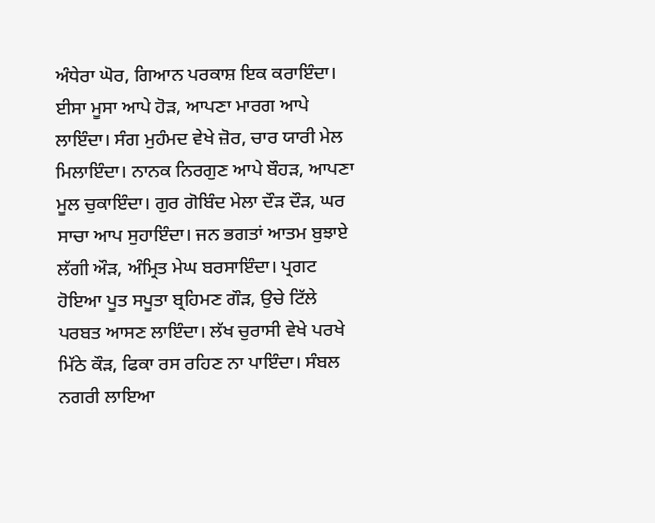ਅੰਧੇਰਾ ਘੋਰ, ਗਿਆਨ ਪਰਕਾਸ਼ ਇਕ ਕਰਾਇੰਦਾ। ਈਸਾ ਮੂਸਾ ਆਪੇ ਹੋੜ, ਆਪਣਾ ਮਾਰਗ ਆਪੇ ਲਾਇੰਦਾ। ਸੰਗ ਮੁਹੰਮਦ ਵੇਖੇ ਜ਼ੋਰ, ਚਾਰ ਯਾਰੀ ਮੇਲ ਮਿਲਾਇੰਦਾ। ਨਾਨਕ ਨਿਰਗੁਣ ਆਪੇ ਬੌਹੜ, ਆਪਣਾ ਮੂਲ ਚੁਕਾਇੰਦਾ। ਗੁਰ ਗੋਬਿੰਦ ਮੇਲਾ ਦੌੜ ਦੌੜ, ਘਰ ਸਾਚਾ ਆਪ ਸੁਹਾਇੰਦਾ। ਜਨ ਭਗਤਾਂ ਆਤਮ ਬੁਝਾਏ ਲੱਗੀ ਔੜ, ਅੰਮ੍ਰਿਤ ਮੇਘ ਬਰਸਾਇੰਦਾ। ਪ੍ਰਗਟ ਹੋਇਆ ਪੂਤ ਸਪੂਤਾ ਬ੍ਰਹਿਮਣ ਗੌੜ, ਉਚੇ ਟਿੱਲੇ ਪਰਬਤ ਆਸਣ ਲਾਇੰਦਾ। ਲੱਖ ਚੁਰਾਸੀ ਵੇਖੇ ਪਰਖੇ ਮਿੱਠੇ ਕੌੜ, ਫਿਕਾ ਰਸ ਰਹਿਣ ਨਾ ਪਾਇੰਦਾ। ਸੰਬਲ ਨਗਰੀ ਲਾਇਆ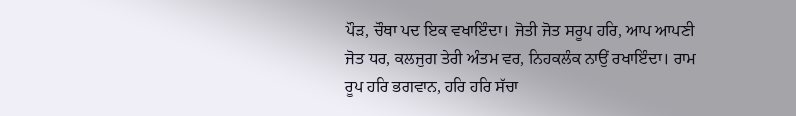ਪੌੜ, ਚੌਥਾ ਪਦ ਇਕ ਵਖਾਇੰਦਾ। ਜੋਤੀ ਜੋਤ ਸਰੂਪ ਹਰਿ, ਆਪ ਆਪਣੀ ਜੋਤ ਧਰ, ਕਲਜੁਗ ਤੇਰੀ ਅੰਤਮ ਵਰ, ਨਿਹਕਲੰਕ ਨਾਉਂ ਰਖਾਇੰਦਾ। ਰਾਮ ਰੂਪ ਹਰਿ ਭਗਵਾਨ, ਹਰਿ ਹਰਿ ਸੱਚਾ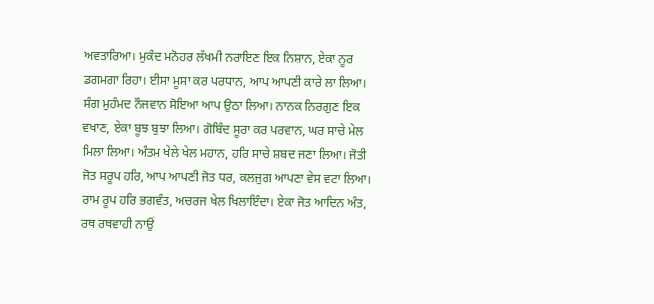ਅਵਤਾਰਿਆ। ਮੁਕੰਦ ਮਨੋਹਰ ਲੱਖਮੀ ਨਰਾਇਣ ਇਕ ਨਿਸ਼ਾਨ, ਏਕਾ ਨੂਰ ਡਗਮਗਾ ਰਿਹਾ। ਈਸਾ ਮੂਸਾ ਕਰ ਪਰਧਾਨ, ਆਪ ਆਪਣੀ ਕਾਰੇ ਲਾ ਲਿਆ। ਸੰਗ ਮੁਹੰਮਦ ਨੌਜਵਾਨ ਸੋਇਆ ਆਪ ਉਠਾ ਲਿਆ। ਨਾਨਕ ਨਿਰਗੁਣ ਇਕ ਵਖਾਣ, ਏਕਾ ਬੂਝ ਬੁਝਾ ਲਿਆ। ਗੋਬਿੰਦ ਸੂਰਾ ਕਰ ਪਰਵਾਨ, ਘਰ ਸਾਚੇ ਮੇਲ ਮਿਲਾ ਲਿਆ। ਅੰਤਮ ਖੇਲੇ ਖੇਲ ਮਹਾਨ, ਹਰਿ ਸਾਚੇ ਸ਼ਬਦ ਜਣਾ ਲਿਆ। ਜੋਤੀ ਜੋਤ ਸਰੂਪ ਹਰਿ, ਆਪ ਆਪਣੀ ਜੋਤ ਧਰ, ਕਲਜੁਗ ਆਪਣਾ ਵੇਸ ਵਟਾ ਲਿਆ। ਰਾਮ ਰੂਪ ਹਰਿ ਭਗਵੰਤ, ਅਚਰਜ ਖੇਲ ਖਿਲਾਇੰਦਾ। ਏਕਾ ਜੋਤ ਆਦਿਨ ਅੰਤ, ਰਥ ਰਥਵਾਹੀ ਨਾਉਂ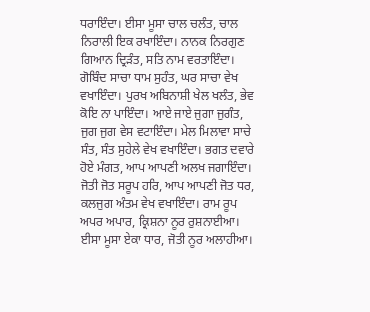ਧਰਾਇੰਦਾ। ਈਸਾ ਮੂਸਾ ਚਾਲ ਚਲੰਤ, ਚਾਲ ਨਿਰਾਲੀ ਇਕ ਰਖਾਇੰਦਾ। ਨਾਨਕ ਨਿਰਗੁਣ ਗਿਆਨ ਦ੍ਰਿੜੰਤ, ਸਤਿ ਨਾਮ ਵਰਤਾਇੰਦਾ। ਗੋਬਿੰਦ ਸਾਚਾ ਧਾਮ ਸੁਹੰਤ, ਘਰ ਸਾਚਾ ਵੇਖ ਵਖਾਇੰਦਾ। ਪੁਰਖ ਅਬਿਨਾਸ਼ੀ ਖੇਲ ਖਲੰਤ, ਭੇਵ ਕੋਇ ਨਾ ਪਾਇੰਦਾ। ਆਏ ਜਾਏ ਜੁਗਾ ਜੁਗੰਤ, ਜੁਗ ਜੁਗ ਵੇਸ ਵਟਾਇੰਦਾ। ਮੇਲ ਮਿਲਾਵਾ ਸਾਚੇ ਸੰਤ, ਸੰਤ ਸੁਹੇਲੇ ਵੇਖ ਵਖਾਇੰਦਾ। ਭਗਤ ਦਵਾਰੇ ਹੋਏ ਮੰਗਤ, ਆਪ ਆਪਣੀ ਅਲਖ ਜਗਾਇੰਦਾ। ਜੋਤੀ ਜੋਤ ਸਰੂਪ ਹਰਿ, ਆਪ ਆਪਣੀ ਜੋਤ ਧਰ, ਕਲਜੁਗ ਅੰਤਮ ਵੇਖ ਵਖਾਇੰਦਾ। ਰਾਮ ਰੂਪ ਅਪਰ ਅਪਾਰ, ਕ੍ਰਿਸ਼ਨਾ ਨੂਰ ਰੁਸ਼ਨਾਈਆ। ਈਸਾ ਮੂਸਾ ਏਕਾ ਧਾਰ, ਜੋਤੀ ਨੂਰ ਅਲਾਹੀਆ।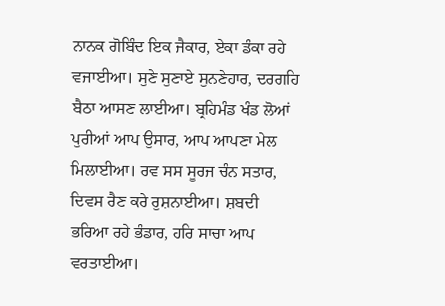ਨਾਨਕ ਗੋਬਿੰਦ ਇਕ ਜੈਕਾਰ, ਏਕਾ ਡੰਕਾ ਰਹੇ ਵਜਾਈਆ। ਸੁਣੇ ਸੁਣਾਏ ਸੁਨਣੇਹਾਰ, ਦਰਗਹਿ ਬੈਠਾ ਆਸਣ ਲਾਈਆ। ਬ੍ਰਹਿਮੰਡ ਖੰਡ ਲੋਆਂ ਪੁਰੀਆਂ ਆਪ ਉਸਾਰ, ਆਪ ਆਪਣਾ ਮੇਲ ਮਿਲਾਈਆ। ਰਵ ਸਸ ਸੂਰਜ ਚੰਨ ਸਤਾਰ, ਦਿਵਸ ਰੈਣ ਕਰੇ ਰੁਸ਼ਨਾਈਆ। ਸ਼ਬਦੀ ਭਰਿਆ ਰਹੇ ਭੰਡਾਰ, ਹਰਿ ਸਾਚਾ ਆਪ ਵਰਤਾਈਆ।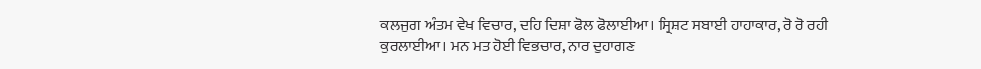ਕਲਜੁਗ ਅੰਤਮ ਵੇਖ ਵਿਚਾਰ, ਦਹਿ ਦਿਸ਼ਾ ਫੋਲ ਫੋਲਾਈਆ। ਸ੍ਰਿਸ਼ਟ ਸਬਾਈ ਹਾਹਾਕਾਰ, ਰੋ ਰੋ ਰਹੀ ਕੁਰਲਾਈਆ। ਮਨ ਮਤ ਹੋਈ ਵਿਭਚਾਰ, ਨਾਰ ਦੁਹਾਗਣ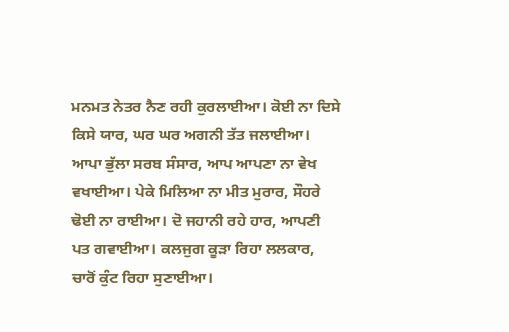ਮਨਮਤ ਨੇਤਰ ਨੈਣ ਰਹੀ ਕੁਰਲਾਈਆ। ਕੋਈ ਨਾ ਦਿਸੇ ਕਿਸੇ ਯਾਰ, ਘਰ ਘਰ ਅਗਨੀ ਤੱਤ ਜਲਾਈਆ। ਆਪਾ ਭੁੱਲਾ ਸਰਬ ਸੰਸਾਰ, ਆਪ ਆਪਣਾ ਨਾ ਵੇਖ ਵਖਾਈਆ। ਪੇਕੇ ਮਿਲਿਆ ਨਾ ਮੀਤ ਮੁਰਾਰ, ਸੌਹਰੇ ਢੋਈ ਨਾ ਰਾਈਆ। ਦੋ ਜਹਾਨੀ ਰਹੇ ਹਾਰ, ਆਪਣੀ ਪਤ ਗਵਾਈਆ। ਕਲਜੁਗ ਕੂੜਾ ਰਿਹਾ ਲਲਕਾਰ, ਚਾਰੋਂ ਕੁੰਟ ਰਿਹਾ ਸੁਣਾਈਆ।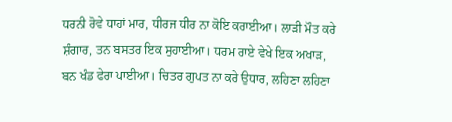ਧਰਨੀ ਰੋਵੇ ਧਾਹਾਂ ਮਾਰ, ਧੀਰਜ ਧੀਰ ਨਾ ਕੋਇ ਕਰਾਈਆ। ਲਾੜੀ ਮੌਤ ਕਰੇ ਸ਼ੰਗਾਰ, ਤਨ ਬਸਤਰ ਇਕ ਸੁਹਾਈਆ। ਧਰਮ ਰਾਏ ਵੇਖੇ ਇਕ ਅਖਾੜ, ਬਨ ਖੰਡ ਫੇਰਾ ਪਾਈਆ। ਚਿਤਰ ਗੁਪਤ ਨਾ ਕਰੇ ਉਧਾਰ, ਲਹਿਣਾ ਲਹਿਣਾ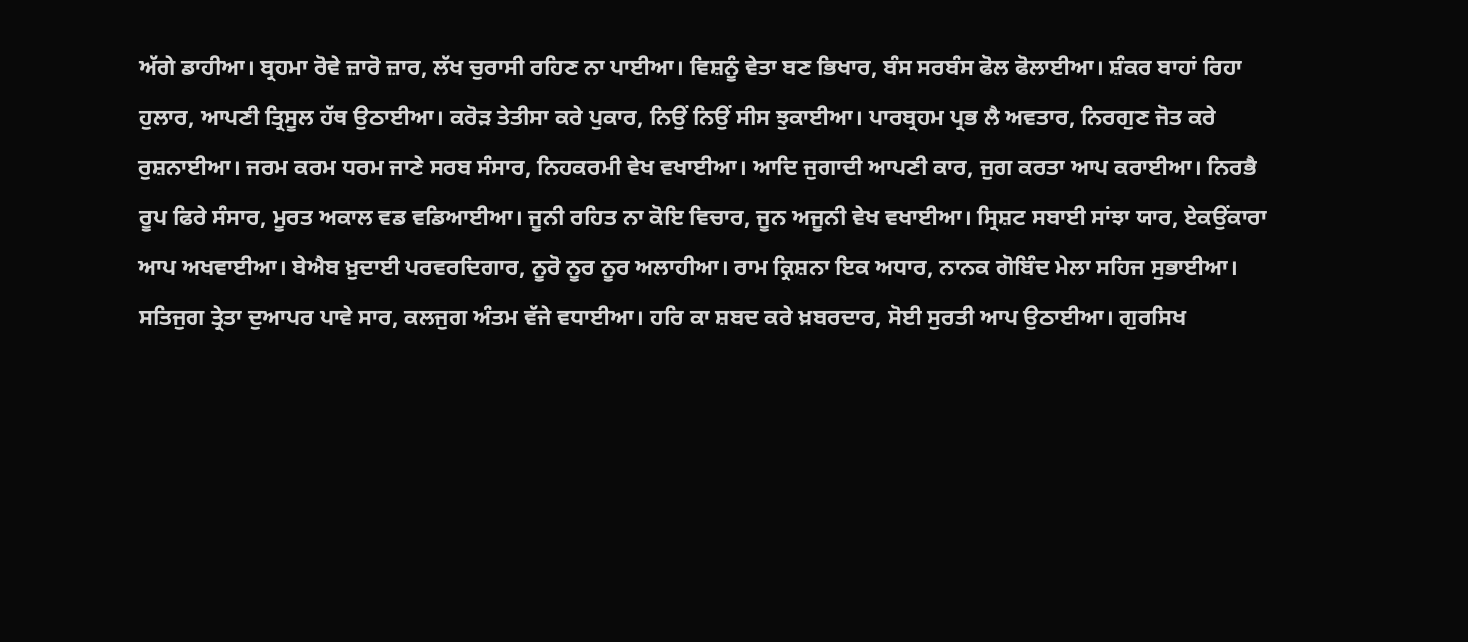ਅੱਗੇ ਡਾਹੀਆ। ਬ੍ਰਹਮਾ ਰੋਵੇ ਜ਼ਾਰੋ ਜ਼ਾਰ, ਲੱਖ ਚੁਰਾਸੀ ਰਹਿਣ ਨਾ ਪਾਈਆ। ਵਿਸ਼ਨੂੰ ਵੇਤਾ ਬਣ ਭਿਖਾਰ, ਬੰਸ ਸਰਬੰਸ ਫੋਲ ਫੋਲਾਈਆ। ਸ਼ੰਕਰ ਬਾਹਾਂ ਰਿਹਾ ਹੁਲਾਰ, ਆਪਣੀ ਤ੍ਰਿਸੂਲ ਹੱਥ ਉਠਾਈਆ। ਕਰੋੜ ਤੇਤੀਸਾ ਕਰੇ ਪੁਕਾਰ, ਨਿਉਂ ਨਿਉਂ ਸੀਸ ਝੁਕਾਈਆ। ਪਾਰਬ੍ਰਹਮ ਪ੍ਰਭ ਲੈ ਅਵਤਾਰ, ਨਿਰਗੁਣ ਜੋਤ ਕਰੇ ਰੁਸ਼ਨਾਈਆ। ਜਰਮ ਕਰਮ ਧਰਮ ਜਾਣੇ ਸਰਬ ਸੰਸਾਰ, ਨਿਹਕਰਮੀ ਵੇਖ ਵਖਾਈਆ। ਆਦਿ ਜੁਗਾਦੀ ਆਪਣੀ ਕਾਰ, ਜੁਗ ਕਰਤਾ ਆਪ ਕਰਾਈਆ। ਨਿਰਭੈ ਰੂਪ ਫਿਰੇ ਸੰਸਾਰ, ਮੂਰਤ ਅਕਾਲ ਵਡ ਵਡਿਆਈਆ। ਜੂਨੀ ਰਹਿਤ ਨਾ ਕੋਇ ਵਿਚਾਰ, ਜੂਨ ਅਜੂਨੀ ਵੇਖ ਵਖਾਈਆ। ਸ੍ਰਿਸ਼ਟ ਸਬਾਈ ਸਾਂਝਾ ਯਾਰ, ਏਕਉਂਕਾਰਾ ਆਪ ਅਖਵਾਈਆ। ਬੇਐਬ ਖ਼ੁਦਾਈ ਪਰਵਰਦਿਗਾਰ, ਨੂਰੋ ਨੂਰ ਨੂਰ ਅਲਾਹੀਆ। ਰਾਮ ਕ੍ਰਿਸ਼ਨਾ ਇਕ ਅਧਾਰ, ਨਾਨਕ ਗੋਬਿੰਦ ਮੇਲਾ ਸਹਿਜ ਸੁਭਾਈਆ। ਸਤਿਜੁਗ ਤ੍ਰੇਤਾ ਦੁਆਪਰ ਪਾਵੇ ਸਾਰ, ਕਲਜੁਗ ਅੰਤਮ ਵੱਜੇ ਵਧਾਈਆ। ਹਰਿ ਕਾ ਸ਼ਬਦ ਕਰੇ ਖ਼ਬਰਦਾਰ, ਸੋਈ ਸੁਰਤੀ ਆਪ ਉਠਾਈਆ। ਗੁਰਸਿਖ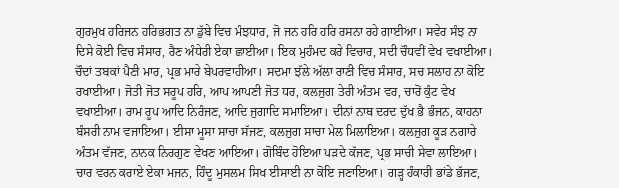ਗੁਰਮੁਖ ਹਰਿਜਨ ਹਰਿਭਗਤ ਨਾ ਡੁੱਬੇ ਵਿਚ ਮੰਝਧਾਰ, ਜੋ ਜਨ ਹਰਿ ਹਰਿ ਰਸਨਾ ਰਹੇ ਗਾਈਆ। ਸਵੇਰ ਸੰਝ ਨਾ ਦਿਸੇ ਕੋਈ ਵਿਚ ਸੰਸਾਰ, ਰੈਣ ਅੰਧੇਰੀ ਏਕਾ ਛਾਈਆ। ਇਕ ਮੁਹੰਮਦ ਕਰੇ ਵਿਚਾਰ, ਸਦੀ ਚੌਧਵੀਂ ਵੇਖ ਵਖਾਈਆ। ਚੌਦਾਂ ਤਬਕਾਂ ਪੈਣੀ ਮਾਰ, ਪ੍ਰਭ ਮਾਰੇ ਬੇਪਰਵਾਹੀਆ। ਸਦਮਾ ਝੱਲੇ ਅੱਲਾ ਰਾਣੀ ਵਿਚ ਸੰਸਾਰ, ਸਚ ਸਲਾਹ ਨਾ ਕੋਇ ਰਖਾਈਆ। ਜੋਤੀ ਜੋਤ ਸਰੂਪ ਹਰਿ, ਆਪ ਆਪਣੀ ਜੋਤ ਧਰ, ਕਲਜੁਗ ਤੇਰੀ ਅੰਤਮ ਵਰ, ਚਾਰੋਂ ਕੁੰਟ ਵੇਖ ਵਖਾਈਆ। ਰਾਮ ਰੂਪ ਆਦਿ ਨਿਰੰਜਣ, ਆਦਿ ਜੁਗਾਦਿ ਸਮਾਇਆ। ਦੀਨਾਂ ਨਾਥ ਦਰਦ ਦੁੱਖ ਭੈ ਭੰਜਨ, ਕਾਹਨਾ ਬੰਸਰੀ ਨਾਮ ਵਜਾਇਆ। ਈਸਾ ਮੂਸਾ ਸਾਚਾ ਸੱਜਣ, ਕਲਜੁਗ ਸਾਚਾ ਮੇਲ ਮਿਲਾਇਆ। ਕਲਜੁਗ ਕੂੜ ਨਗਾਰੇ ਅੰਤਮ ਵੱਜਣ, ਨਾਨਕ ਨਿਰਗੁਣ ਵੇਖਣ ਆਇਆ। ਗੋਬਿੰਦ ਹੋਇਆ ਪੜਦੇ ਕੱਜਣ, ਪ੍ਰਭ ਸਾਚੀ ਸੇਵਾ ਲਾਇਆ। ਚਾਰ ਵਰਨ ਕਰਾਏ ਏਕਾ ਮਜਨ, ਹਿੰਦੂ ਮੁਸਲਮ ਸਿਖ ਈਸਾਈ ਨਾ ਕੋਇ ਜਣਾਇਆ। ਗੜ੍ਹ ਹੰਕਾਰੀ ਭਾਂਡੇ ਭੱਜਣ,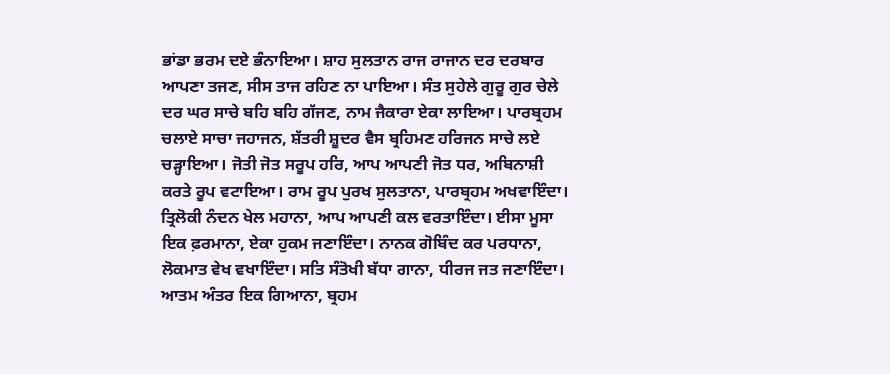ਭਾਂਡਾ ਭਰਮ ਦਏ ਭੰਨਾਇਆ। ਸ਼ਾਹ ਸੁਲਤਾਨ ਰਾਜ ਰਾਜਾਨ ਦਰ ਦਰਬਾਰ ਆਪਣਾ ਤਜਣ, ਸੀਸ ਤਾਜ ਰਹਿਣ ਨਾ ਪਾਇਆ। ਸੰਤ ਸੁਹੇਲੇ ਗੁਰੂ ਗੁਰ ਚੇਲੇ ਦਰ ਘਰ ਸਾਚੇ ਬਹਿ ਬਹਿ ਗੱਜਣ, ਨਾਮ ਜੈਕਾਰਾ ਏਕਾ ਲਾਇਆ। ਪਾਰਬ੍ਰਹਮ ਚਲਾਏ ਸਾਚਾ ਜਹਾਜਨ, ਸ਼ੱਤਰੀ ਸ਼ੂਦਰ ਵੈਸ ਬ੍ਰਹਿਮਣ ਹਰਿਜਨ ਸਾਚੇ ਲਏ ਚੜ੍ਹਾਇਆ। ਜੋਤੀ ਜੋਤ ਸਰੂਪ ਹਰਿ, ਆਪ ਆਪਣੀ ਜੋਤ ਧਰ, ਅਬਿਨਾਸ਼ੀ ਕਰਤੇ ਰੂਪ ਵਟਾਇਆ। ਰਾਮ ਰੂਪ ਪੁਰਖ ਸੁਲਤਾਨਾ, ਪਾਰਬ੍ਰਹਮ ਅਖਵਾਇੰਦਾ। ਤ੍ਰਿਲੋਕੀ ਨੰਦਨ ਖੇਲ ਮਹਾਨਾ, ਆਪ ਆਪਣੀ ਕਲ ਵਰਤਾਇੰਦਾ। ਈਸਾ ਮੂਸਾ ਇਕ ਫ਼ਰਮਾਨਾ, ਏਕਾ ਹੁਕਮ ਜਣਾਇੰਦਾ। ਨਾਨਕ ਗੋਬਿੰਦ ਕਰ ਪਰਧਾਨਾ, ਲੋਕਮਾਤ ਵੇਖ ਵਖਾਇੰਦਾ। ਸਤਿ ਸੰਤੋਖੀ ਬੱਧਾ ਗਾਨਾ, ਧੀਰਜ ਜਤ ਜਣਾਇੰਦਾ। ਆਤਮ ਅੰਤਰ ਇਕ ਗਿਆਨਾ, ਬ੍ਰਹਮ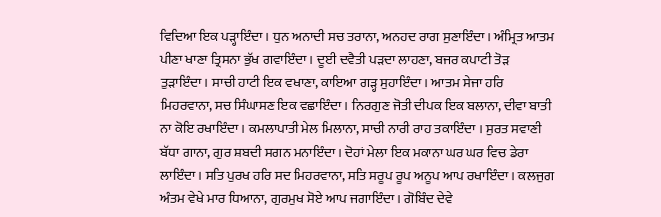ਵਿਦਿਆ ਇਕ ਪੜ੍ਹਾਇੰਦਾ। ਧੁਨ ਅਨਾਦੀ ਸਚ ਤਰਾਨਾ, ਅਨਹਦ ਰਾਗ ਸੁਣਾਇੰਦਾ। ਅੰਮ੍ਰਿਤ ਆਤਮ ਪੀਣਾ ਖਾਣਾ ਤ੍ਰਿਸਨਾ ਭੁੱਖ ਗਵਾਇੰਦਾ । ਦੂਈ ਦਵੈਤੀ ਪੜਦਾ ਲਾਹਣਾ, ਬਜਰ ਕਪਾਟੀ ਤੋੜ ਤੁੜਾਇੰਦਾ। ਸਾਚੀ ਹਾਟੀ ਇਕ ਵਖਾਣਾ, ਕਾਇਆ ਗੜ੍ਹ ਸੁਹਾਇੰਦਾ। ਆਤਮ ਸੇਜਾ ਹਰਿ ਮਿਹਰਵਾਨਾ, ਸਚ ਸਿੰਘਾਸਣ ਇਕ ਵਛਾਇੰਦਾ। ਨਿਰਗੁਣ ਜੋਤੀ ਦੀਪਕ ਇਕ ਬਲਾਨਾ, ਦੀਵਾ ਬਾਤੀ ਨਾ ਕੋਇ ਰਖਾਇੰਦਾ। ਕਮਲਾਪਾਤੀ ਮੇਲ ਮਿਲਾਨਾ, ਸਾਚੀ ਨਾਰੀ ਰਾਹ ਤਕਾਇੰਦਾ । ਸੁਰਤ ਸਵਾਣੀ ਬੱਧਾ ਗਾਨਾ, ਗੁਰ ਸ਼ਬਦੀ ਸਗਨ ਮਨਾਇੰਦਾ। ਦੋਹਾਂ ਮੇਲਾ ਇਕ ਮਕਾਨਾ ਘਰ ਘਰ ਵਿਚ ਡੇਰਾ ਲਾਇੰਦਾ। ਸਤਿ ਪੁਰਖ ਹਰਿ ਸਦ ਮਿਹਰਵਾਨਾ, ਸਤਿ ਸਰੂਪ ਰੂਪ ਅਨੂਪ ਆਪ ਰਖਾਇੰਦਾ। ਕਲਜੁਗ ਅੰਤਮ ਵੇਖੇ ਮਾਰ ਧਿਆਨਾ, ਗੁਰਮੁਖ ਸੋਏ ਆਪ ਜਗਾਇੰਦਾ। ਗੋਬਿੰਦ ਦੇਵੇ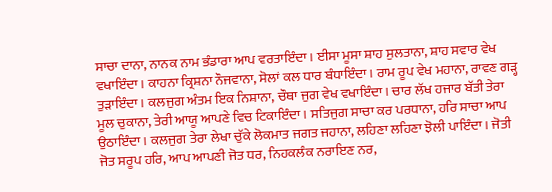ਸਾਚਾ ਦਾਨਾ, ਨਾਨਕ ਨਾਮ ਭੰਡਾਰਾ ਆਪ ਵਰਤਾਇੰਦਾ। ਈਸਾ ਮੂਸਾ ਸ਼ਾਹ ਸੁਲਤਾਨਾ, ਸ਼ਾਹ ਸਵਾਰ ਵੇਖ ਵਖਾਇੰਦਾ। ਕਾਹਨਾ ਕ੍ਰਿਸ਼ਨਾ ਨੌਜਵਾਨਾ, ਸੋਲਾਂ ਕਲ ਧਾਰ ਬੰਧਾਇੰਦਾ। ਰਾਮ ਰੂਪ ਵੇਖ ਮਹਾਨਾ, ਰਾਵਣ ਗੜ੍ਹ ਤੁੜਾਇੰਦਾ। ਕਲਜੁਗ ਅੰਤਮ ਇਕ ਨਿਸ਼ਾਨਾ, ਚੌਥਾ ਜੁਗ ਵੇਖ ਵਖਾਇੰਦਾ। ਚਾਰ ਲੱਖ ਹਜਾਰ ਬੱਤੀ ਤੇਰਾ ਮੂਲ ਚੁਕਾਨਾ, ਤੇਰੀ ਆਯੂ ਆਪਣੇ ਵਿਚ ਟਿਕਾਇੰਦਾ। ਸਤਿਜੁਗ ਸਾਚਾ ਕਰ ਪਰਧਾਨਾ, ਹਰਿ ਸਾਚਾ ਆਪ ਉਠਾਇੰਦਾ। ਕਲਜੁਗ ਤੇਰਾ ਲੇਖਾ ਚੁੱਕੇ ਲੋਕਮਾਤ ਜਗਤ ਜਹਾਨਾ, ਲਹਿਣਾ ਲਹਿਣਾ ਝੋਲੀ ਪਾਇੰਦਾ। ਜੋਤੀ ਜੋਤ ਸਰੂਪ ਹਰਿ, ਆਪ ਆਪਣੀ ਜੋਤ ਧਰ, ਨਿਹਕਲੰਕ ਨਰਾਇਣ ਨਰ,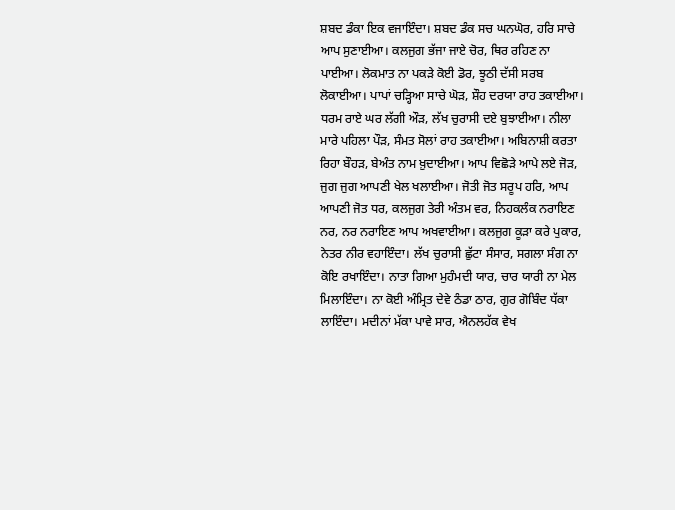ਸ਼ਬਦ ਡੰਕਾ ਇਕ ਵਜਾਇੰਦਾ। ਸ਼ਬਦ ਡੰਕ ਸਚ ਘਨਘੋਰ, ਹਰਿ ਸਾਚੇ ਆਪ ਸੁਣਾਈਆ। ਕਲਜੁਗ ਭੱਜਾ ਜਾਏ ਚੋਰ, ਥਿਰ ਰਹਿਣ ਨਾ ਪਾਈਆ। ਲੋਕਮਾਤ ਨਾ ਪਕੜੇ ਕੋਈ ਡੋਰ, ਝੂਠੀ ਦੱਸੀ ਸਰਬ ਲੋਕਾਈਆ। ਪਾਪਾਂ ਚੜ੍ਹਿਆ ਸਾਚੇ ਘੋੜ, ਸ਼ੌਹ ਦਰਯਾ ਰਾਹ ਤਕਾਈਆ। ਧਰਮ ਰਾਏ ਘਰ ਲੱਗੀ ਔੜ, ਲੱਖ ਚੁਰਾਸੀ ਦਏ ਬੁਝਾਈਆ। ਨੀਲਾ ਮਾਰੇ ਪਹਿਲਾ ਪੌੜ, ਸੰਮਤ ਸੋਲਾਂ ਰਾਹ ਤਕਾਈਆ। ਅਬਿਨਾਸ਼ੀ ਕਰਤਾ ਰਿਹਾ ਬੌਹੜ, ਬੇਅੰਤ ਨਾਮ ਖ਼ੁਦਾਈਆ। ਆਪ ਵਿਛੋੜੇ ਆਪੇ ਲਏ ਜੋੜ, ਜੁਗ ਜੁਗ ਆਪਣੀ ਖੇਲ ਖਲਾਈਆ। ਜੋਤੀ ਜੋਤ ਸਰੂਪ ਹਰਿ, ਆਪ ਆਪਣੀ ਜੋਤ ਧਰ, ਕਲਜੁਗ ਤੇਰੀ ਅੰਤਮ ਵਰ, ਨਿਹਕਲੰਕ ਨਰਾਇਣ ਨਰ, ਨਰ ਨਰਾਇਣ ਆਪ ਅਖਵਾਈਆ। ਕਲਜੁਗ ਕੂੜਾ ਕਰੇ ਪੁਕਾਰ, ਨੇਤਰ ਨੀਰ ਵਹਾਇੰਦਾ। ਲੱਖ ਚੁਰਾਸੀ ਛੁੱਟਾ ਸੰਸਾਰ, ਸਗਲਾ ਸੰਗ ਨਾ ਕੋਇ ਰਖਾਇੰਦਾ। ਨਾਤਾ ਗਿਆ ਮੁਹੰਮਦੀ ਯਾਰ, ਚਾਰ ਯਾਰੀ ਨਾ ਮੇਲ ਮਿਲਾਇੰਦਾ। ਨਾ ਕੋਈ ਅੰਮ੍ਰਿਤ ਦੇਵੇ ਠੰਡਾ ਠਾਰ, ਗੁਰ ਗੋਬਿੰਦ ਧੱਕਾ ਲਾਇੰਦਾ। ਮਦੀਨਾਂ ਮੱਕਾ ਪਾਵੇ ਸਾਰ, ਐਨਲਹੱਕ ਵੇਖ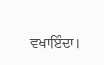ਵਖਾਇੰਦਾ।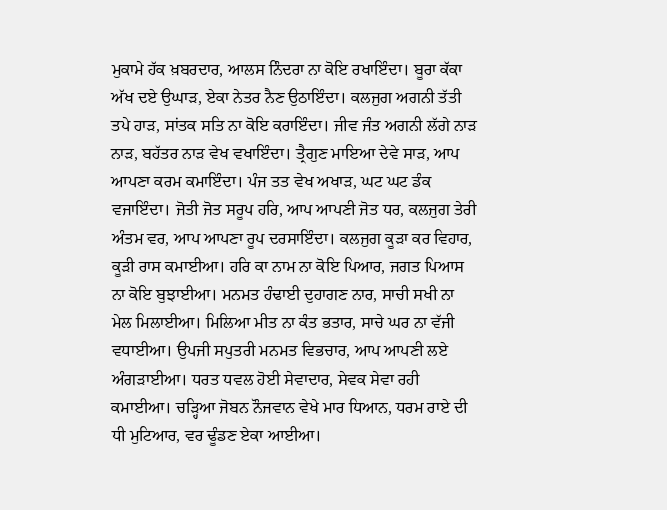ਮੁਕਾਮੇ ਹੱਕ ਖ਼ਬਰਦਾਰ, ਆਲਸ ਨਿੰਦਰਾ ਨਾ ਕੋਇ ਰਖਾਇੰਦਾ। ਬੂਰਾ ਕੱਕਾ ਅੱਖ ਦਏ ਉਘਾੜ, ਏਕਾ ਨੇਤਰ ਨੈਣ ਉਠਾਇੰਦਾ। ਕਲਜੁਗ ਅਗਨੀ ਤੱਤੀ ਤਪੇ ਹਾੜ, ਸਾਂਤਕ ਸਤਿ ਨਾ ਕੋਇ ਕਰਾਇੰਦਾ। ਜੀਵ ਜੰਤ ਅਗਨੀ ਲੱਗੇ ਨਾੜ ਨਾੜ, ਬਹੱਤਰ ਨਾੜ ਵੇਖ ਵਖਾਇੰਦਾ। ਤ੍ਰੈਗੁਣ ਮਾਇਆ ਦੇਵੇ ਸਾੜ, ਆਪ ਆਪਣਾ ਕਰਮ ਕਮਾਇੰਦਾ। ਪੰਜ ਤਤ ਵੇਖ ਅਖਾੜ, ਘਟ ਘਟ ਡੰਕ ਵਜਾਇੰਦਾ। ਜੋਤੀ ਜੋਤ ਸਰੂਪ ਹਰਿ, ਆਪ ਆਪਣੀ ਜੋਤ ਧਰ, ਕਲਜੁਗ ਤੇਰੀ ਅੰਤਮ ਵਰ, ਆਪ ਆਪਣਾ ਰੂਪ ਦਰਸਾਇੰਦਾ। ਕਲਜੁਗ ਕੂੜਾ ਕਰ ਵਿਹਾਰ, ਕੂੜੀ ਰਾਸ ਕਮਾਈਆ। ਹਰਿ ਕਾ ਨਾਮ ਨਾ ਕੋਇ ਪਿਆਰ, ਜਗਤ ਪਿਆਸ ਨਾ ਕੋਇ ਬੁਝਾਈਆ। ਮਨਮਤ ਹੰਢਾਈ ਦੁਹਾਗਣ ਨਾਰ, ਸਾਚੀ ਸਖੀ ਨਾ ਮੇਲ ਮਿਲਾਈਆ। ਮਿਲਿਆ ਮੀਤ ਨਾ ਕੰਤ ਭਤਾਰ, ਸਾਚੇ ਘਰ ਨਾ ਵੱਜੀ ਵਧਾਈਆ। ਉਪਜੀ ਸਪੁਤਰੀ ਮਨਮਤ ਵਿਭਚਾਰ, ਆਪ ਆਪਣੀ ਲਏ ਅੰਗੜਾਈਆ। ਧਰਤ ਧਵਲ ਹੋਈ ਸੇਵਾਦਾਰ, ਸੇਵਕ ਸੇਵਾ ਰਹੀ ਕਮਾਈਆ। ਚੜ੍ਹਿਆ ਜੋਬਨ ਨੌਜਵਾਨ ਵੇਖੇ ਮਾਰ ਧਿਆਨ, ਧਰਮ ਰਾਏ ਦੀ ਧੀ ਮੁਟਿਆਰ, ਵਰ ਢੂੰਡਣ ਏਕਾ ਆਈਆ।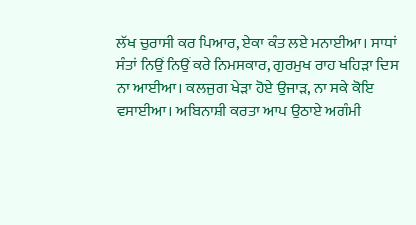ਲੱਖ ਚੁਰਾਸੀ ਕਰ ਪਿਆਰ, ਏਕਾ ਕੰਤ ਲਏ ਮਨਾਈਆ। ਸਾਧਾਂ ਸੰਤਾਂ ਨਿਉਂ ਨਿਉਂ ਕਰੇ ਨਿਮਸਕਾਰ, ਗੁਰਮੁਖ ਰਾਹ ਖਹਿੜਾ ਦਿਸ ਨਾ ਆਈਆ। ਕਲਜੁਗ ਖੇੜਾ ਹੋਏ ਉਜਾੜ, ਨਾ ਸਕੇ ਕੋਇ ਵਸਾਈਆ। ਅਬਿਨਾਸ਼ੀ ਕਰਤਾ ਆਪ ਉਠਾਏ ਅਗੰਮੀ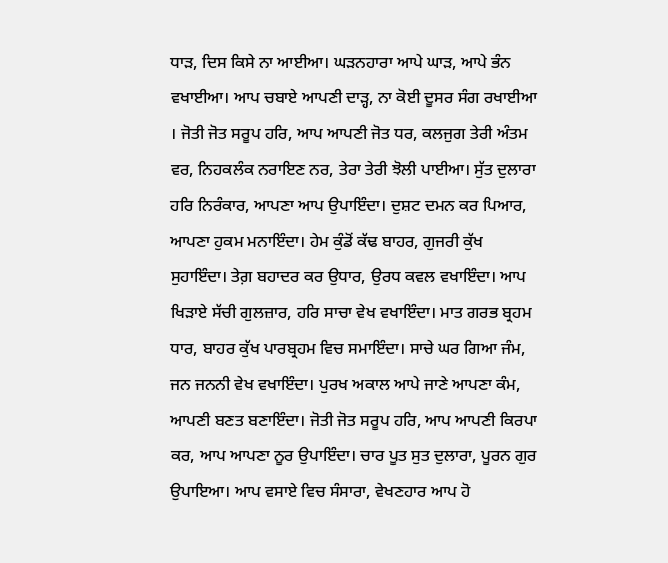ਧਾੜ, ਦਿਸ ਕਿਸੇ ਨਾ ਆਈਆ। ਘੜਨਹਾਰਾ ਆਪੇ ਘਾੜ, ਆਪੇ ਭੰਨ ਵਖਾਈਆ। ਆਪ ਚਬਾਏ ਆਪਣੀ ਦਾੜ੍ਹ, ਨਾ ਕੋਈ ਦੂਸਰ ਸੰਗ ਰਖਾਈਆ । ਜੋਤੀ ਜੋਤ ਸਰੂਪ ਹਰਿ, ਆਪ ਆਪਣੀ ਜੋਤ ਧਰ, ਕਲਜੁਗ ਤੇਰੀ ਅੰਤਮ ਵਰ, ਨਿਹਕਲੰਕ ਨਰਾਇਣ ਨਰ, ਤੇਰਾ ਤੇਰੀ ਝੋਲੀ ਪਾਈਆ। ਸੁੱਤ ਦੁਲਾਰਾ ਹਰਿ ਨਿਰੰਕਾਰ, ਆਪਣਾ ਆਪ ਉਪਾਇੰਦਾ। ਦੁਸ਼ਟ ਦਮਨ ਕਰ ਪਿਆਰ, ਆਪਣਾ ਹੁਕਮ ਮਨਾਇੰਦਾ। ਹੇਮ ਕੁੰਡੋਂ ਕੱਢ ਬਾਹਰ, ਗੁਜਰੀ ਕੁੱਖ ਸੁਹਾਇੰਦਾ। ਤੇਗ਼ ਬਹਾਦਰ ਕਰ ਉਧਾਰ, ਉਰਧ ਕਵਲ ਵਖਾਇੰਦਾ। ਆਪ ਖਿੜਾਏ ਸੱਚੀ ਗੁਲਜ਼ਾਰ, ਹਰਿ ਸਾਚਾ ਵੇਖ ਵਖਾਇੰਦਾ। ਮਾਤ ਗਰਭ ਬ੍ਰਹਮ ਧਾਰ, ਬਾਹਰ ਕੁੱਖ ਪਾਰਬ੍ਰਹਮ ਵਿਚ ਸਮਾਇੰਦਾ। ਸਾਚੇ ਘਰ ਗਿਆ ਜੰਮ, ਜਨ ਜਨਨੀ ਵੇਖ ਵਖਾਇੰਦਾ। ਪੁਰਖ ਅਕਾਲ ਆਪੇ ਜਾਣੇ ਆਪਣਾ ਕੰਮ, ਆਪਣੀ ਬਣਤ ਬਣਾਇੰਦਾ। ਜੋਤੀ ਜੋਤ ਸਰੂਪ ਹਰਿ, ਆਪ ਆਪਣੀ ਕਿਰਪਾ ਕਰ, ਆਪ ਆਪਣਾ ਨੂਰ ਉਪਾਇੰਦਾ। ਚਾਰ ਪੂਤ ਸੁਤ ਦੁਲਾਰਾ, ਪੂਰਨ ਗੁਰ ਉਪਾਇਆ। ਆਪ ਵਸਾਏ ਵਿਚ ਸੰਸਾਰਾ, ਵੇਖਣਹਾਰ ਆਪ ਹੋ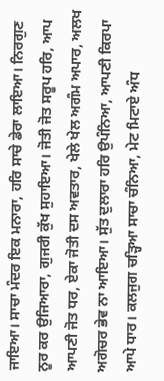ਜਾਇਆ। ਸਾਚਾ ਮੰਦਰ ਇਕ ਮਨਾਰਾ, ਹਰਿ ਸਾਚੇ ਡੇਰਾ ਲਾਇਆ। ਨਿਰਗੁਣ ਨੂਰ ਕਰ ਉਜਿਆਰਾ, ਗੁਜਰੀ ਕੁੱਖ ਸੁਹਾਇਆ। ਜੋਤੀ ਜੋਤ ਸਰੂਪ ਹਰਿ, ਆਪ ਆਪਣੀ ਜੋਤ ਧਰ, ਏਕਾ ਜੋਤੀ ਦਸ ਅਵਤਾਰ, ਖੇਲੇ ਖੇਲ ਅਗੰਮ ਅਪਾਰ, ਅਲਖ ਅਗੋਚਰ ਭੇਵ ਨਾ ਆਇਆ। ਸੁੱਤ ਦੁਲਾਰਾ ਹਰਿ ਉਪੰਨਿਆ, ਆਪਣੀ ਕਿਰਪਾ ਆਪੇ ਧਾਰ। ਕਲਜੁਗ ਚੜ੍ਹਿਆ ਸਾਚਾ ਚੰਨਿਆ, ਮੇਟ ਮਿਟਾਏ ਅੰਧ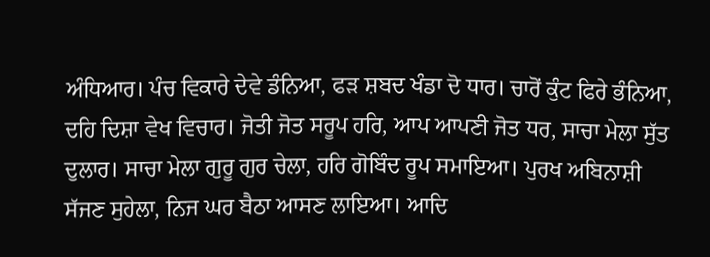ਅੰਧਿਆਰ। ਪੰਚ ਵਿਕਾਰੇ ਦੇਵੇ ਡੰਨਿਆ, ਫੜ ਸ਼ਬਦ ਖੰਡਾ ਦੋ ਧਾਰ। ਚਾਰੋਂ ਕੁੰਟ ਫਿਰੇ ਭੰਨਿਆ, ਦਹਿ ਦਿਸ਼ਾ ਵੇਖ ਵਿਚਾਰ। ਜੋਤੀ ਜੋਤ ਸਰੂਪ ਹਰਿ, ਆਪ ਆਪਣੀ ਜੋਤ ਧਰ, ਸਾਚਾ ਮੇਲਾ ਸੁੱਤ ਦੁਲਾਰ। ਸਾਚਾ ਮੇਲਾ ਗੁਰੂ ਗੁਰ ਚੇਲਾ, ਹਰਿ ਗੋਬਿੰਦ ਰੂਪ ਸਮਾਇਆ। ਪੁਰਖ ਅਬਿਨਾਸ਼ੀ ਸੱਜਣ ਸੁਹੇਲਾ, ਨਿਜ ਘਰ ਬੈਠਾ ਆਸਣ ਲਾਇਆ। ਆਦਿ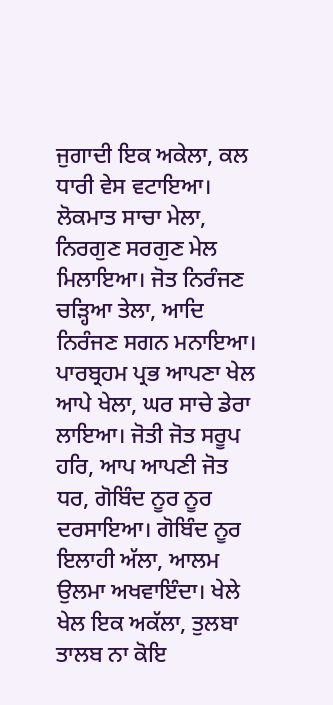ਜੁਗਾਦੀ ਇਕ ਅਕੇਲਾ, ਕਲ ਧਾਰੀ ਵੇਸ ਵਟਾਇਆ। ਲੋਕਮਾਤ ਸਾਚਾ ਮੇਲਾ, ਨਿਰਗੁਣ ਸਰਗੁਣ ਮੇਲ ਮਿਲਾਇਆ। ਜੋਤ ਨਿਰੰਜਣ ਚੜ੍ਹਿਆ ਤੇਲਾ, ਆਦਿ ਨਿਰੰਜਣ ਸਗਨ ਮਨਾਇਆ। ਪਾਰਬ੍ਰਹਮ ਪ੍ਰਭ ਆਪਣਾ ਖੇਲ ਆਪੇ ਖੇਲਾ, ਘਰ ਸਾਚੇ ਡੇਰਾ ਲਾਇਆ। ਜੋਤੀ ਜੋਤ ਸਰੂਪ ਹਰਿ, ਆਪ ਆਪਣੀ ਜੋਤ ਧਰ, ਗੋਬਿੰਦ ਨੂਰ ਨੂਰ ਦਰਸਾਇਆ। ਗੋਬਿੰਦ ਨੂਰ ਇਲਾਹੀ ਅੱਲਾ, ਆਲਮ ਉਲਮਾ ਅਖਵਾਇੰਦਾ। ਖੇਲੇ ਖੇਲ ਇਕ ਅਕੱਲਾ, ਤੁਲਬਾ ਤਾਲਬ ਨਾ ਕੋਇ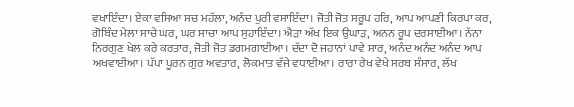ਵਖਾਇੰਦਾ। ਏਕਾ ਵਸਿਆ ਸਚ ਮਹੱਲਾ, ਅਨੰਦ ਪੁਰੀ ਵਸਾਇੰਦਾ। ਜੋਤੀ ਜੋਤ ਸਰੂਪ ਹਰਿ, ਆਪ ਆਪਣੀ ਕਿਰਪਾ ਕਰ, ਗੋਬਿੰਦ ਮੇਲਾ ਸਾਚੇ ਘਰ, ਘਰ ਸਾਚਾ ਆਪ ਸੁਹਾਇੰਦਾ। ਐੜਾ ਅੱਖ ਇਕ ਉਘਾੜ, ਅਨਨ ਰੂਪ ਦਰਸਾਈਆ। ਨੱਨਾ ਨਿਰਗੁਣ ਖੇਲ ਕਰੇ ਕਰਤਾਰ, ਜੋਤੀ ਜੋਤ ਡਗਮਗਾਈਆ। ਦੱਦਾ ਦੋ ਜਹਾਨਾਂ ਪਾਵੇ ਸਾਰ, ਅਨੰਦ ਅਨੰਦ ਅਨੰਦ ਆਪ ਅਖਵਾਈਆ। ਪੱਪਾ ਪੂਰਨ ਗੁਰ ਅਵਤਾਰ, ਲੋਕਮਾਤ ਵੱਜੇ ਵਧਾਈਆ। ਰਾਰਾ ਰੇਖ ਵੇਖੇ ਸਰਬ ਸੰਸਾਰ, ਲੱਖ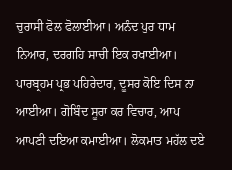ਚੁਰਾਸੀ ਫੋਲ ਫੋਲਾਈਆ। ਅਨੰਦ ਪੁਰ ਧਾਮ ਨਿਆਰ, ਦਰਗਹਿ ਸਾਚੀ ਇਕ ਰਖਾਈਆ। ਪਾਰਬ੍ਰਹਮ ਪ੍ਰਭ ਪਹਿਰੇਦਾਰ, ਦੂਸਰ ਕੋਇ ਦਿਸ ਨਾ ਆਈਆ। ਗੋਬਿੰਦ ਸੂਰਾ ਕਰ ਵਿਚਾਰ, ਆਪ ਆਪਣੀ ਦਇਆ ਕਮਾਈਆ। ਲੋਕਮਾਤ ਮਹੱਲ ਦਏ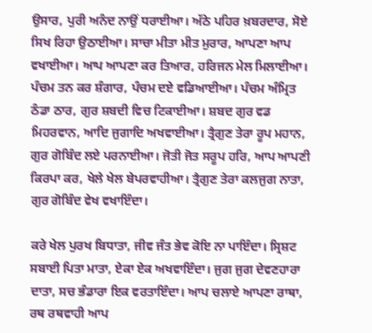ਉਸਾਰ, ਪੁਰੀ ਅਨੰਦ ਨਾਉਂ ਧਰਾਈਆ। ਅੱਠੇ ਪਹਿਰ ਖ਼ਬਰਦਾਰ, ਸੋਏ ਸਿਖ ਰਿਹਾ ਉਠਾਈਆ। ਸਾਚਾ ਮੀਤਾ ਮੀਤ ਮੁਰਾਰ, ਆਪਣਾ ਆਪ ਵਖਾਈਆ। ਆਪ ਆਪਣਾ ਕਰ ਤਿਆਰ, ਹਰਿਜਨ ਮੇਲ ਮਿਲਾਈਆ। ਪੰਚਮ ਤਨ ਕਰ ਸ਼ੰਗਾਰ, ਪੰਚਮ ਦਏ ਵਡਿਆਈਆ। ਪੰਚਮ ਅੰਮ੍ਰਿਤ ਠੰਡਾ ਠਾਰ, ਗੁਰ ਸ਼ਬਦੀ ਵਿਚ ਟਿਕਾਈਆ। ਸ਼ਬਦ ਗੁਰ ਵਡ ਮਿਹਰਵਾਨ, ਆਦਿ ਜੁਗਾਦਿ ਅਖਵਾਈਆ। ਤ੍ਰੈਗੁਣ ਤੇਰਾ ਰੂਪ ਮਹਾਨ, ਗੁਰ ਗੋਬਿੰਦ ਲਏ ਪਰਨਾਈਆ। ਜੋਤੀ ਜੋਤ ਸਰੂਪ ਹਰਿ, ਆਪ ਆਪਣੀ ਕਿਰਪਾ ਕਰ, ਖੇਲੇ ਖੇਲ ਬੇਪਰਵਾਹੀਆ। ਤ੍ਰੈਗੁਣ ਤੇਰਾ ਕਲਜੁਗ ਨਾਤਾ, ਗੁਰ ਗੋਬਿੰਦ ਵੇਖ ਵਖਾਇੰਦਾ।

ਕਰੇ ਖੇਲ ਪੁਰਖ ਬਿਧਾਤਾ, ਜੀਵ ਜੰਤ ਭੇਵ ਕੋਇ ਨਾ ਪਾਇੰਦਾ। ਸ੍ਰਿਸ਼ਟ ਸਬਾਈ ਪਿਤਾ ਮਾਤਾ, ਏਕਾ ਏਕ ਅਖਵਾਇੰਦਾ। ਜੁਗ ਜੁਗ ਦੇਵਣਹਾਰਾ ਦਾਤਾ, ਸਚ ਭੰਡਾਰਾ ਇਕ ਵਰਤਾਇੰਦਾ। ਆਪ ਚਲਾਏ ਆਪਣਾ ਰਾਥਾ, ਰਥ ਰਥਵਾਹੀ ਆਪ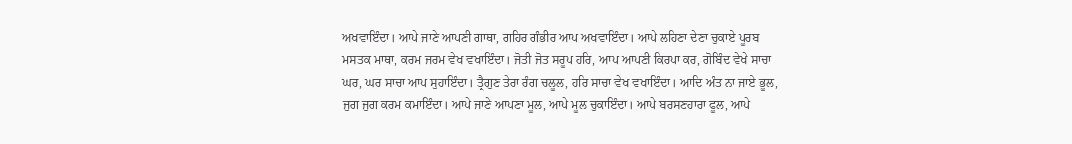ਅਖਵਾਇੰਦਾ। ਆਪੇ ਜਾਣੇ ਆਪਣੀ ਗਾਥਾ, ਗਹਿਰ ਗੰਭੀਰ ਆਪ ਅਖਵਾਇੰਦਾ। ਆਪੇ ਲਹਿਣਾ ਦੇਣਾ ਚੁਕਾਏ ਪੂਰਬ ਮਸਤਕ ਮਾਥਾ, ਕਰਮ ਜਰਮ ਵੇਖ ਵਖਾਇੰਦਾ। ਜੋਤੀ ਜੋਤ ਸਰੂਪ ਹਰਿ, ਆਪ ਆਪਣੀ ਕਿਰਪਾ ਕਰ, ਗੋਬਿੰਦ ਵੇਖੇ ਸਾਚਾ ਘਰ, ਘਰ ਸਾਚਾ ਆਪ ਸੁਹਾਇੰਦਾ। ਤ੍ਰੈਗੁਣ ਤੇਰਾ ਰੰਗ ਚਲੂਲ, ਹਰਿ ਸਾਚਾ ਵੇਖ ਵਖਾਇੰਦਾ। ਆਦਿ ਅੰਤ ਨਾ ਜਾਏ ਭੂਲ, ਜੁਗ ਜੁਗ ਕਰਮ ਕਮਾਇੰਦਾ। ਆਪੇ ਜਾਣੇ ਆਪਣਾ ਮੂਲ, ਆਪੇ ਮੂਲ ਚੁਕਾਇੰਦਾ। ਆਪੇ ਬਰਸਣਹਾਰਾ ਫੂਲ, ਆਪੇ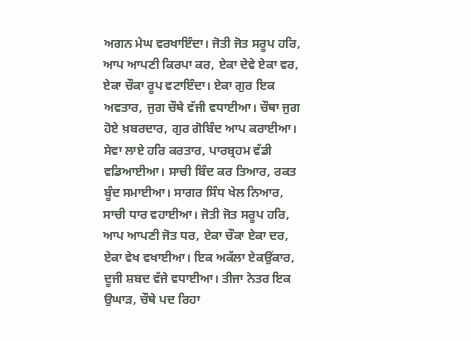ਅਗਨ ਮੇਘ ਵਰਖਾਇੰਦਾ। ਜੋਤੀ ਜੋਤ ਸਰੂਪ ਹਰਿ, ਆਪ ਆਪਣੀ ਕਿਰਪਾ ਕਰ, ਏਕਾ ਦੇਵੇ ਏਕਾ ਵਰ, ਏਕਾ ਚੌਕਾ ਰੂਪ ਵਟਾਇੰਦਾ। ਏਕਾ ਗੁਰ ਇਕ ਅਵਤਾਰ, ਜੁਗ ਚੌਥੇ ਵੱਜੀ ਵਧਾਈਆ। ਚੌਥਾ ਜੁਗ ਹੋਏ ਖ਼ਬਰਦਾਰ, ਗੁਰ ਗੋਬਿੰਦ ਆਪ ਕਰਾਈਆ। ਸੇਵਾ ਲਾਏ ਹਰਿ ਕਰਤਾਰ, ਪਾਰਬ੍ਰਹਮ ਵੱਡੀ ਵਡਿਆਈਆ। ਸਾਚੀ ਬਿੰਦ ਕਰ ਤਿਆਰ, ਰਕਤ ਬੂੰਦ ਸਮਾਈਆ। ਸਾਗਰ ਸਿੰਧ ਖੇਲ ਨਿਆਰ, ਸਾਚੀ ਧਾਰ ਵਹਾਈਆ। ਜੋਤੀ ਜੋਤ ਸਰੂਪ ਹਰਿ, ਆਪ ਆਪਣੀ ਜੋਤ ਧਰ, ਏਕਾ ਚੌਕਾ ਏਕਾ ਦਰ, ਏਕਾ ਵੇਖ ਵਖਾਈਆ। ਇਕ ਅਕੱਲਾ ਏਕਉਂਕਾਰ, ਦੂਜੀ ਸ਼ਬਦ ਵੱਜੇ ਵਧਾਈਆ। ਤੀਜਾ ਨੇਤਰ ਇਕ ਉਘਾੜ, ਚੌਥੇ ਪਦ ਰਿਹਾ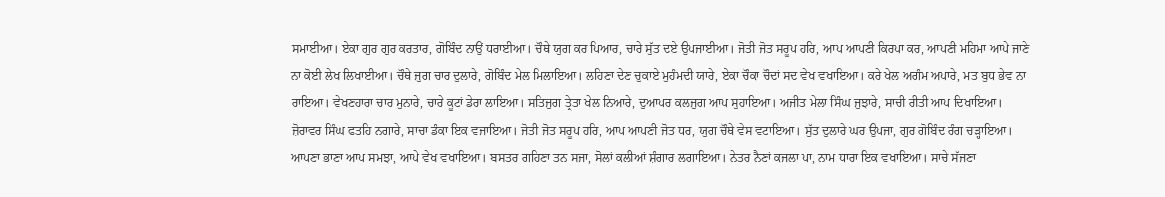ਸਮਾਈਆ। ਏਕਾ ਗੁਰ ਗੁਰ ਕਰਤਾਰ, ਗੋਬਿੰਦ ਨਾਉਂ ਧਰਾਈਆ। ਚੌਥੇ ਯੁਗ ਕਰ ਪਿਆਰ, ਚਾਰੇ ਸੁੱਤ ਦਏ ਉਪਜਾਈਆ। ਜੋਤੀ ਜੋਤ ਸਰੂਪ ਹਰਿ, ਆਪ ਆਪਣੀ ਕਿਰਪਾ ਕਰ, ਆਪਣੀ ਮਹਿਮਾ ਆਪੇ ਜਾਣੇ ਨਾ ਕੋਈ ਲੇਖ ਲਿਖਾਈਆ। ਚੌਥੇ ਜੁਗ ਚਾਰ ਦੁਲਾਰੇ, ਗੋਬਿੰਦ ਮੇਲ ਮਿਲਾਇਆ। ਲਹਿਣਾ ਦੇਣ ਚੁਕਾਏ ਮੁਹੰਮਦੀ ਯਾਰੇ, ਏਕਾ ਚੌਕਾ ਚੌਦਾਂ ਸਦ ਵੇਖ ਵਖਾਇਆ। ਕਰੇ ਖੇਲ ਅਗੰਮ ਅਪਾਰੇ, ਮਤ ਬੁਧ ਭੇਵ ਨਾ ਰਾਇਆ। ਵੇਖਣਹਾਰਾ ਚਾਰ ਮੁਨਾਰੇ, ਚਾਰੇ ਕੂਟਾਂ ਡੇਰਾ ਲਾਇਆ। ਸਤਿਜੁਗ ਤ੍ਰੇਤਾ ਖੇਲ ਨਿਆਰੇ, ਦੁਆਪਰ ਕਲਜੁਗ ਆਪ ਸੁਹਾਇਆ। ਅਜੀਤ ਮੇਲਾ ਸਿੰਘ ਜੁਝਾਰੇ, ਸਾਚੀ ਰੀਤੀ ਆਪ ਦਿਖਾਇਆ। ਜ਼ੋਰਾਵਰ ਸਿੰਘ ਫਤਹਿ ਨਗਾਰੇ, ਸਾਚਾ ਡੰਕਾ ਇਕ ਵਜਾਇਆ। ਜੋਤੀ ਜੋਤ ਸਰੂਪ ਹਰਿ, ਆਪ ਆਪਣੀ ਜੋਤ ਧਰ, ਯੁਗ ਚੌਥੇ ਵੇਸ ਵਟਾਇਆ। ਸੁੱਤ ਦੁਲਾਰੇ ਘਰ ਉਪਜਾ, ਗੁਰ ਗੋਬਿੰਦ ਰੰਗ ਚੜ੍ਹਾਇਆ। ਆਪਣਾ ਭਾਣਾ ਆਪ ਸਮਝਾ, ਆਪੇ ਵੇਖ ਵਖਾਇਆ। ਬਸਤਰ ਗਹਿਣਾ ਤਨ ਸਜਾ, ਸੋਲਾਂ ਕਲੀਆਂ ਸ਼ੰਗਾਰ ਲਗਾਇਆ। ਨੇਤਰ ਨੈਣਾਂ ਕਜਲਾ ਪਾ, ਨਾਮ ਧਾਰਾ ਇਕ ਵਖਾਇਆ। ਸਾਚੇ ਸੱਜਣਾ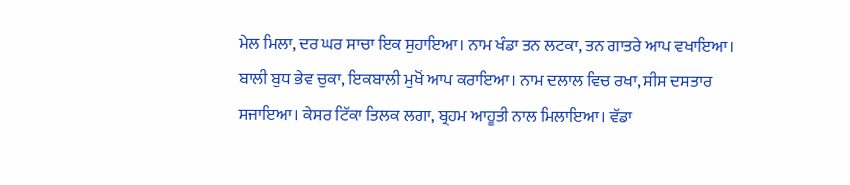ਮੇਲ ਮਿਲਾ, ਦਰ ਘਰ ਸਾਚਾ ਇਕ ਸੁਹਾਇਆ। ਨਾਮ ਖੰਡਾ ਤਨ ਲਟਕਾ, ਤਨ ਗਾਤਰੇ ਆਪ ਵਖਾਇਆ। ਬਾਲੀ ਬੁਧ ਭੇਵ ਚੁਕਾ, ਇਕਬਾਲੀ ਮੁਖੋਂ ਆਪ ਕਰਾਇਆ। ਨਾਮ ਦਲਾਲ ਵਿਚ ਰਖਾ, ਸੀਸ ਦਸਤਾਰ ਸਜਾਇਆ। ਕੇਸਰ ਟਿੱਕਾ ਤਿਲਕ ਲਗਾ, ਬ੍ਰਹਮ ਆਹੂਤੀ ਨਾਲ ਮਿਲਾਇਆ। ਵੱਡਾ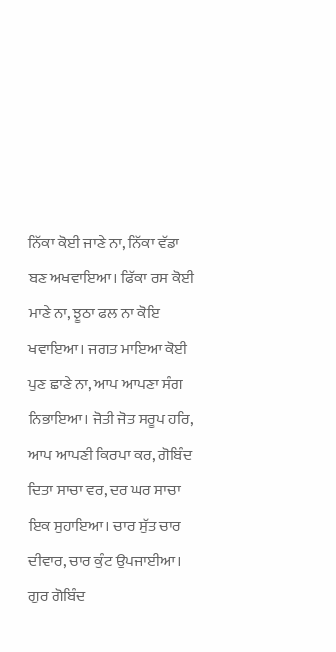ਨਿੱਕਾ ਕੋਈ ਜਾਣੇ ਨਾ, ਨਿੱਕਾ ਵੱਡਾ ਬਣ ਅਖਵਾਇਆ। ਫਿੱਕਾ ਰਸ ਕੋਈ ਮਾਣੇ ਨਾ, ਝੂਠਾ ਫਲ ਨਾ ਕੋਇ ਖਵਾਇਆ। ਜਗਤ ਮਾਇਆ ਕੋਈ ਪੁਣ ਛਾਣੇ ਨਾ, ਆਪ ਆਪਣਾ ਸੰਗ ਨਿਭਾਇਆ। ਜੋਤੀ ਜੋਤ ਸਰੂਪ ਹਰਿ, ਆਪ ਆਪਣੀ ਕਿਰਪਾ ਕਰ, ਗੋਬਿੰਦ ਦਿਤਾ ਸਾਚਾ ਵਰ, ਦਰ ਘਰ ਸਾਚਾ ਇਕ ਸੁਹਾਇਆ। ਚਾਰ ਸੁੱਤ ਚਾਰ ਦੀਵਾਰ, ਚਾਰ ਕੁੰਟ ਉਪਜਾਈਆ। ਗੁਰ ਗੋਬਿੰਦ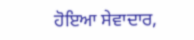ਹੋਇਆ ਸੇਵਾਦਾਰ,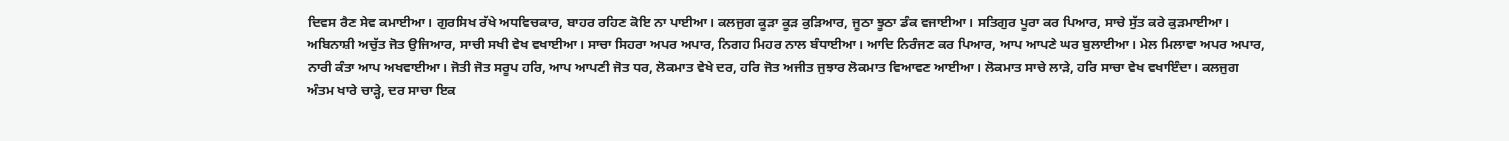ਦਿਵਸ ਰੈਣ ਸੇਵ ਕਮਾਈਆ। ਗੁਰਸਿਖ ਰੱਖੇ ਅਧਵਿਚਕਾਰ, ਬਾਹਰ ਰਹਿਣ ਕੋਇ ਨਾ ਪਾਈਆ। ਕਲਜੁਗ ਕੂੜਾ ਕੂੜ ਕੁੜਿਆਰ, ਜੂਠਾ ਝੂਠਾ ਡੰਕ ਵਜਾਈਆ। ਸਤਿਗੁਰ ਪੂਰਾ ਕਰ ਪਿਆਰ, ਸਾਚੇ ਸੁੱਤ ਕਰੇ ਕੁੜਮਾਈਆ। ਅਬਿਨਾਸ਼ੀ ਅਚੁੱਤ ਜੋਤ ਉਜਿਆਰ, ਸਾਚੀ ਸਖੀ ਵੇਖ ਵਖਾਈਆ। ਸਾਚਾ ਸਿਹਰਾ ਅਪਰ ਅਪਾਰ, ਨਿਗਹ ਮਿਹਰ ਨਾਲ ਬੰਧਾਈਆ। ਆਦਿ ਨਿਰੰਜਣ ਕਰ ਪਿਆਰ, ਆਪ ਆਪਣੇ ਘਰ ਬੁਲਾਈਆ। ਮੇਲ ਮਿਲਾਵਾ ਅਪਰ ਅਪਾਰ, ਨਾਰੀ ਕੰਤਾ ਆਪ ਅਖਵਾਈਆ। ਜੋਤੀ ਜੋਤ ਸਰੂਪ ਹਰਿ, ਆਪ ਆਪਣੀ ਜੋਤ ਧਰ, ਲੋਕਮਾਤ ਵੇਖੇ ਦਰ, ਹਰਿ ਜੋਤ ਅਜੀਤ ਜੁਝਾਰ ਲੋਕਮਾਤ ਵਿਆਵਣ ਆਈਆ। ਲੋਕਮਾਤ ਸਾਚੇ ਲਾੜੇ, ਹਰਿ ਸਾਚਾ ਵੇਖ ਵਖਾਇੰਦਾ। ਕਲਜੁਗ ਅੰਤਮ ਖਾਰੇ ਚਾੜ੍ਹੇ, ਦਰ ਸਾਚਾ ਇਕ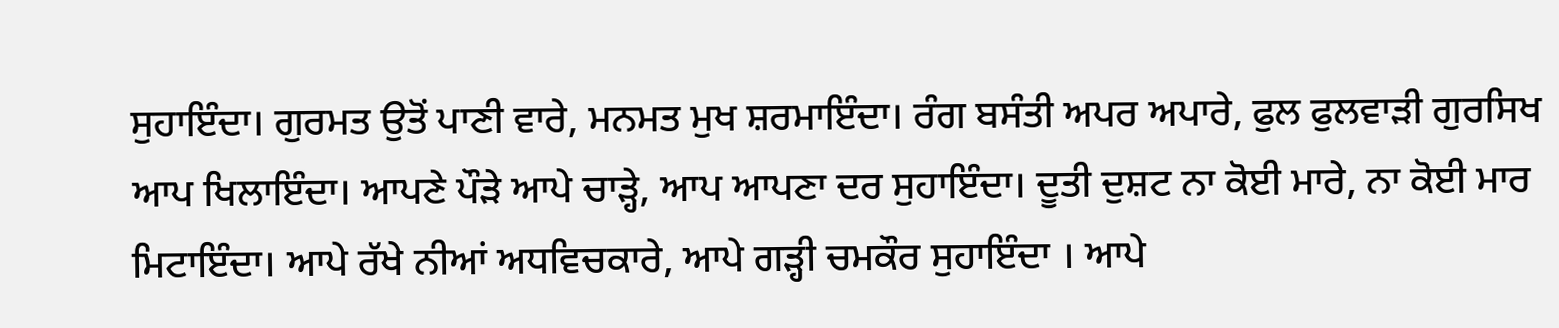ਸੁਹਾਇੰਦਾ। ਗੁਰਮਤ ਉਤੋਂ ਪਾਣੀ ਵਾਰੇ, ਮਨਮਤ ਮੁਖ ਸ਼ਰਮਾਇੰਦਾ। ਰੰਗ ਬਸੰਤੀ ਅਪਰ ਅਪਾਰੇ, ਫੁਲ ਫੁਲਵਾੜੀ ਗੁਰਸਿਖ ਆਪ ਖਿਲਾਇੰਦਾ। ਆਪਣੇ ਪੌੜੇ ਆਪੇ ਚਾੜ੍ਹੇ, ਆਪ ਆਪਣਾ ਦਰ ਸੁਹਾਇੰਦਾ। ਦੂਤੀ ਦੁਸ਼ਟ ਨਾ ਕੋਈ ਮਾਰੇ, ਨਾ ਕੋਈ ਮਾਰ ਮਿਟਾਇੰਦਾ। ਆਪੇ ਰੱਖੇ ਨੀਆਂ ਅਧਵਿਚਕਾਰੇ, ਆਪੇ ਗੜ੍ਹੀ ਚਮਕੌਰ ਸੁਹਾਇੰਦਾ । ਆਪੇ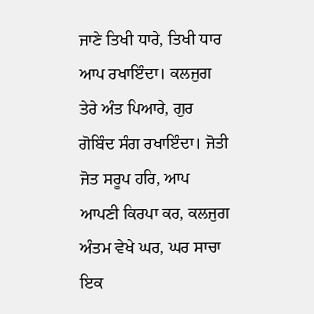ਜਾਣੇ ਤਿਖੀ ਧਾਰੇ, ਤਿਖੀ ਧਾਰ ਆਪ ਰਖਾਇੰਦਾ। ਕਲਜੁਗ ਤੇਰੇ ਅੰਤ ਪਿਆਰੇ, ਗੁਰ ਗੋਬਿੰਦ ਸੰਗ ਰਖਾਇੰਦਾ। ਜੋਤੀ ਜੋਤ ਸਰੂਪ ਹਰਿ, ਆਪ ਆਪਣੀ ਕਿਰਪਾ ਕਰ, ਕਲਜੁਗ ਅੰਤਮ ਵੇਖੇ ਘਰ, ਘਰ ਸਾਚਾ ਇਕ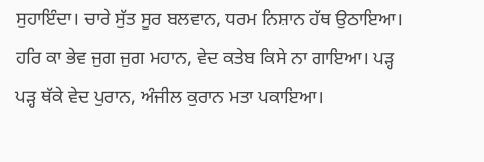ਸੁਹਾਇੰਦਾ। ਚਾਰੇ ਸੁੱਤ ਸੂਰ ਬਲਵਾਨ, ਧਰਮ ਨਿਸ਼ਾਨ ਹੱਥ ਉਠਾਇਆ। ਹਰਿ ਕਾ ਭੇਵ ਜੁਗ ਜੁਗ ਮਹਾਨ, ਵੇਦ ਕਤੇਬ ਕਿਸੇ ਨਾ ਗਾਇਆ। ਪੜ੍ਹ ਪੜ੍ਹ ਥੱਕੇ ਵੇਦ ਪੁਰਾਨ, ਅੰਜੀਲ ਕੁਰਾਨ ਮਤਾ ਪਕਾਇਆ।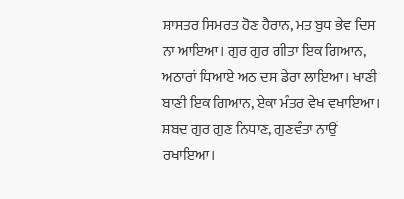ਸ਼ਾਸਤਰ ਸਿਮਰਤ ਹੋਣ ਹੈਰਾਨ, ਮਤ ਬੁਧ ਭੇਵ ਦਿਸ ਨਾ ਆਇਆ। ਗੁਰ ਗੁਰ ਗੀਤਾ ਇਕ ਗਿਆਨ, ਅਠਾਰਾਂ ਧਿਆਏ ਅਠ ਦਸ ਡੇਰਾ ਲਾਇਆ। ਖਾਣੀ ਬਾਣੀ ਇਕ ਗਿਆਨ, ਏਕਾ ਮੰਤਰ ਵੇਖ ਵਖਾਇਆ। ਸ਼ਬਦ ਗੁਰ ਗੁਣ ਨਿਧਾਣ, ਗੁਣਵੰਤਾ ਨਾਉਂ ਰਖਾਇਆ।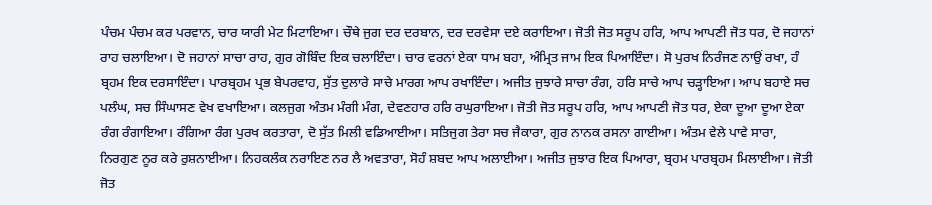ਪੰਚਮ ਪੰਚਮ ਕਰ ਪਰਵਾਨ, ਚਾਰ ਯਾਰੀ ਮੇਟ ਮਿਟਾਇਆ। ਚੌਥੇ ਜੁਗ ਦਰ ਦਰਬਾਨ, ਦਰ ਦਰਵੇਸਾ ਦਏ ਕਰਾਇਆ। ਜੋਤੀ ਜੋਤ ਸਰੂਪ ਹਰਿ, ਆਪ ਆਪਣੀ ਜੋਤ ਧਰ, ਦੋ ਜਹਾਨਾਂ ਰਾਹ ਚਲਾਇਆ। ਦੋ ਜਹਾਨਾਂ ਸਾਚਾ ਰਾਹ, ਗੁਰ ਗੋਬਿੰਦ ਇਕ ਚਲਾਇੰਦਾ। ਚਾਰ ਵਰਨਾਂ ਏਕਾ ਧਾਮ ਬਹਾ, ਅੰਮ੍ਰਿਤ ਜਾਮ ਇਕ ਪਿਆਇੰਦਾ। ਸੋ ਪੁਰਖ ਨਿਰੰਜਣ ਨਾਉਂ ਰਖਾ, ਹੰ ਬ੍ਰਹਮ ਇਕ ਦਰਸਾਇੰਦਾ। ਪਾਰਬ੍ਰਹਮ ਪ੍ਰਭ ਬੇਪਰਵਾਹ, ਸੁੱਤ ਦੁਲਾਰੇ ਸਾਚੇ ਮਾਰਗ ਆਪ ਰਖਾਇੰਦਾ। ਅਜੀਤ ਜੁਝਾਰੇ ਸਾਚਾ ਰੰਗ, ਹਰਿ ਸਾਚੇ ਆਪ ਚੜ੍ਹਾਇਆ। ਆਪ ਬਹਾਏ ਸਚ ਪਲੰਘ, ਸਚ ਸਿੰਘਾਸਣ ਵੇਖ ਵਖਾਇਆ। ਕਲਜੁਗ ਅੰਤਮ ਮੰਗੀ ਮੰਗ, ਦੇਵਣਹਾਰ ਹਰਿ ਰਘੁਰਾਇਆ। ਜੋਤੀ ਜੋਤ ਸਰੂਪ ਹਰਿ, ਆਪ ਆਪਣੀ ਜੋਤ ਧਰ, ਏਕਾ ਦੂਆ ਦੂਆ ਏਕਾ ਰੰਗ ਰੰਗਾਇਆ। ਰੰਗਿਆ ਰੰਗ ਪੁਰਖ ਕਰਤਾਰਾ, ਦੋ ਸੁੱਤ ਮਿਲੀ ਵਡਿਆਈਆ। ਸਤਿਜੁਗ ਤੇਰਾ ਸਚ ਜੈਕਾਰਾ, ਗੁਰ ਨਾਨਕ ਰਸਨਾ ਗਾਈਆ। ਅੰਤਮ ਵੇਲੇ ਪਾਵੇ ਸਾਰਾ, ਨਿਰਗੁਣ ਨੂਰ ਕਰੇ ਰੁਸ਼ਨਾਈਆ। ਨਿਹਕਲੰਕ ਨਰਾਇਣ ਨਰ ਲੈ ਅਵਤਾਰਾ, ਸੋਹੰ ਸ਼ਬਦ ਆਪ ਅਲਾਈਆ। ਅਜੀਤ ਜੁਝਾਰ ਇਕ ਪਿਆਰਾ, ਬ੍ਰਹਮ ਪਾਰਬ੍ਰਹਮ ਮਿਲਾਈਆ। ਜੋਤੀ ਜੋਤ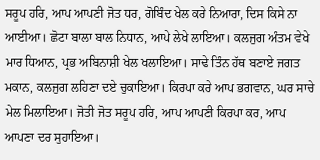ਸਰੂਪ ਹਰਿ, ਆਪ ਆਪਣੀ ਜੋਤ ਧਰ, ਗੋਬਿੰਦ ਖੇਲ ਕਰੇ ਨਿਆਰਾ, ਦਿਸ ਕਿਸੇ ਨਾ ਆਈਆ। ਛੋਟਾ ਬਾਲਾ ਬਾਲ ਨਿਧਾਨ, ਆਪੇ ਲੇਖੇ ਲਾਇਆ। ਕਲਜੁਗ ਅੰਤਮ ਵੇਖੇ ਮਾਰ ਧਿਆਨ, ਪ੍ਰਭ ਅਬਿਨਾਸ਼ੀ ਖੇਲ ਖਲਾਇਆ। ਸਾਢੇ ਤਿੰਨ ਹੱਥ ਬਣਾਏ ਜਗਤ ਮਕਾਨ, ਕਲਜੁਗ ਲਹਿਣਾ ਦਏ ਚੁਕਾਇਆ। ਕਿਰਪਾ ਕਰੇ ਆਪ ਭਗਵਾਨ, ਘਰ ਸਾਚੇ ਮੇਲ ਮਿਲਾਇਆ। ਜੋਤੀ ਜੋਤ ਸਰੂਪ ਹਰਿ, ਆਪ ਆਪਣੀ ਕਿਰਪਾ ਕਰ, ਆਪ ਆਪਣਾ ਦਰ ਸੁਹਾਇਆ।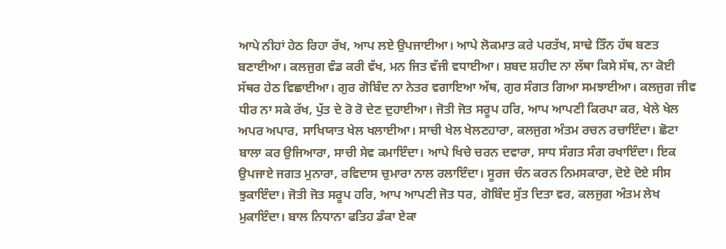ਆਪੇ ਨੀਹਾਂ ਹੇਠ ਰਿਹਾ ਰੱਖ, ਆਪ ਲਏ ਉਪਜਾਈਆ। ਆਪੇ ਲੋਕਮਾਤ ਕਰੇ ਪਰਤੱਖ, ਸਾਢੇ ਤਿੰਨ ਹੱਥ ਬਣਤ ਬਣਾਈਆ। ਕਲਜੁਗ ਵੰਡ ਕਰੀ ਵੱਖ, ਮਨ ਜਿਤ ਵੱਜੀ ਵਧਾਈਆ। ਸ਼ਬਦ ਸ਼ਹੀਦ ਨਾ ਲੱਥਾ ਕਿਸੇ ਸੱਥ, ਨਾ ਕੋਈ ਸੱਥਰ ਹੇਠ ਵਿਛਾਈਆ। ਗੁਰ ਗੋਬਿੰਦ ਨਾ ਨੇਤਰ ਵਗਾਇਆ ਅੱਥ, ਗੁਰ ਸੰਗਤ ਗਿਆ ਸਮਝਾਈਆ। ਕਲਜੁਗ ਜੀਵ ਧੀਰ ਨਾ ਸਕੇ ਰੱਖ, ਪੁੱਤ ਦੇ ਰੋ ਰੋ ਦੇਣ ਦੁਹਾਈਆ। ਜੋਤੀ ਜੋਤ ਸਰੂਪ ਹਰਿ, ਆਪ ਆਪਣੀ ਕਿਰਪਾ ਕਰ, ਖੇਲੇ ਖੇਲ ਅਪਰ ਅਪਾਰ, ਸਾਖਿਯਾਤ ਖੇਲ ਖਲਾਈਆ। ਸਾਚੀ ਖੇਲ ਖੇਲਣਹਾਰਾ, ਕਲਜੁਗ ਅੰਤਮ ਰਚਨ ਰਚਾਇੰਦਾ। ਛੋਟਾ ਬਾਲਾ ਕਰ ਉਜਿਆਰਾ, ਸਾਚੀ ਸੇਵ ਕਮਾਇੰਦਾ। ਆਪੇ ਖਿਚੇ ਚਰਨ ਦਵਾਰਾ, ਸਾਧ ਸੰਗਤ ਸੰਗ ਰਖਾਇੰਦਾ। ਇਕ ਉਪਜਾਏ ਜਗਤ ਮੁਨਾਰਾ, ਰਵਿਦਾਸ ਚੁਮਾਰਾ ਨਾਲ ਰਲਾਇੰਦਾ। ਸੂਰਜ ਚੰਨ ਕਰਨ ਨਿਮਸਕਾਰਾ, ਦੋਏ ਦੋਏ ਸੀਸ ਝੁਕਾਇੰਦਾ। ਜੋਤੀ ਜੋਤ ਸਰੂਪ ਹਰਿ, ਆਪ ਆਪਣੀ ਜੋਤ ਧਰ, ਗੋਬਿੰਦ ਸੁੱਤ ਦਿਤਾ ਵਰ, ਕਲਜੁਗ ਅੰਤਮ ਲੇਖ ਮੁਕਾਇੰਦਾ। ਬਾਲ ਨਿਧਾਨਾ ਫਤਿਹ ਡੰਕਾ ਏਕਾ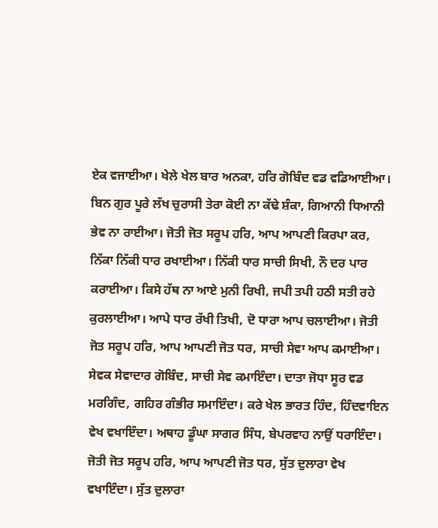ਏਕ ਵਜਾਈਆ। ਖੇਲੇ ਖੇਲ ਬਾਰ ਅਨਕਾ, ਹਰਿ ਗੋਬਿੰਦ ਵਡ ਵਡਿਆਈਆ। ਬਿਨ ਗੁਰ ਪੂਰੇ ਲੱਖ ਚੁਰਾਸੀ ਤੇਰਾ ਕੋਈ ਨਾ ਕੱਢੇ ਸ਼ੰਕਾ, ਗਿਆਨੀ ਧਿਆਨੀ ਭੇਵ ਨਾ ਰਾਈਆ। ਜੋਤੀ ਜੋਤ ਸਰੂਪ ਹਰਿ, ਆਪ ਆਪਣੀ ਕਿਰਪਾ ਕਰ, ਨਿੱਕਾ ਨਿੱਕੀ ਧਾਰ ਰਖਾਈਆ। ਨਿੱਕੀ ਧਾਰ ਸਾਚੀ ਸਿਖੀ, ਨੌ ਦਰ ਪਾਰ ਕਰਾਈਆ। ਕਿਸੇ ਹੱਥ ਨਾ ਆਏ ਮੁਨੀ ਰਿਖੀ, ਜਪੀ ਤਪੀ ਹਠੀ ਸਤੀ ਰਹੇ ਕੁਰਲਾਈਆ। ਆਪੇ ਧਾਰ ਰੱਖੀ ਤਿਖੀ, ਦੋ ਧਾਰਾ ਆਪ ਚਲਾਈਆ। ਜੋਤੀ ਜੋਤ ਸਰੂਪ ਹਰਿ, ਆਪ ਆਪਣੀ ਜੋਤ ਧਰ, ਸਾਚੀ ਸੇਵਾ ਆਪ ਕਮਾਈਆ। ਸੇਵਕ ਸੇਵਾਦਾਰ ਗੋਬਿੰਦ, ਸਾਚੀ ਸੇਵ ਕਮਾਇੰਦਾ। ਦਾਤਾ ਜੋਧਾ ਸੂਰ ਵਡ ਮਰਗਿੰਦ, ਗਹਿਰ ਗੰਭੀਰ ਸਮਾਇੰਦਾ। ਕਰੇ ਖੇਲ ਭਾਰਤ ਹਿੰਦ, ਹਿੰਦਵਾਇਨ ਵੇਖ ਵਖਾਇੰਦਾ। ਅਥਾਹ ਡੂੰਘਾ ਸਾਗਰ ਸਿੰਧ, ਬੇਪਰਵਾਹ ਨਾਉਂ ਧਰਾਇੰਦਾ। ਜੋਤੀ ਜੋਤ ਸਰੂਪ ਹਰਿ, ਆਪ ਆਪਣੀ ਜੋਤ ਧਰ, ਸੁੱਤ ਦੁਲਾਰਾ ਵੇਖ ਵਖਾਇੰਦਾ। ਸੁੱਤ ਦੁਲਾਰਾ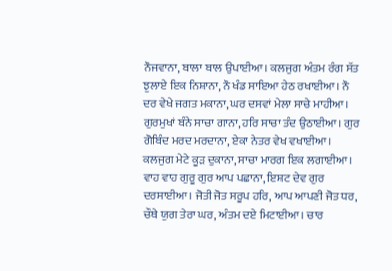ਨੌਜਵਾਨਾ, ਬਾਲਾ ਬਾਲ ਉਪਾਈਆ। ਕਲਜੁਗ ਅੰਤਮ ਰੰਗ ਸੱਤ ਝੁਲਾਏ ਇਕ ਨਿਸ਼ਾਨਾ, ਨੌ ਖੰਡ ਸਾਇਆ ਹੇਠ ਰਖਾਈਆ। ਨੌ ਦਰ ਵੇਖੇ ਜਗਤ ਮਕਾਨਾ, ਘਰ ਦਸਵਾਂ ਮੇਲਾ ਸਾਚੇ ਮਾਹੀਆ। ਗੁਰਮੁਖਾਂ ਬੰਨੇ ਸਾਚਾ ਗਾਨਾ, ਹਰਿ ਸਾਚਾ ਤੰਦ ਉਠਾਈਆ। ਗੁਰ ਗੋਬਿੰਦ ਮਰਦ ਮਰਦਾਨਾ, ਏਕਾ ਨੇਤਰ ਵੇਖ ਵਖਾਈਆ। ਕਲਜੁਗ ਮੇਟੇ ਕੂੜ ਦੁਕਾਨਾ, ਸਾਚਾ ਮਾਰਗ ਇਕ ਲਗਾਈਆ। ਵਾਹ ਵਾਹ ਗੁਰੂ ਗੁਰ ਆਪ ਪਛਾਨਾ, ਇਸ਼ਟ ਦੇਵ ਗੁਰ ਦਰਸਾਈਆ। ਜੋਤੀ ਜੋਤ ਸਰੂਪ ਹਰਿ, ਆਪ ਆਪਣੀ ਜੋਤ ਧਰ, ਚੌਥੇ ਯੁਗ ਤੇਰਾ ਘਰ, ਅੰਤਮ ਦਏ ਮਿਟਾਈਆ। ਚਾਰ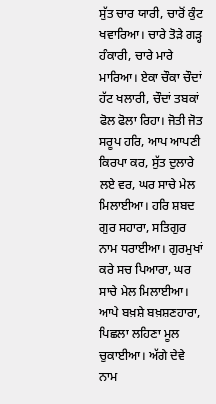ਸੁੱਤ ਚਾਰ ਯਾਰੀ, ਚਾਰੋਂ ਕੁੰਟ ਖਵਾਰਿਆ। ਚਾਰੇ ਤੋੜੇ ਗੜ੍ਹ ਹੰਕਾਰੀ, ਚਾਰੇ ਮਾਰੇ ਮਾਰਿਆ। ਏਕਾ ਚੌਕਾ ਚੌਦਾਂ ਹੱਟ ਖਲਾਰੀ, ਚੌਦਾਂ ਤਬਕਾਂ ਫੋਲ ਫੋਲਾ ਰਿਹਾ। ਜੋਤੀ ਜੋਤ ਸਰੂਪ ਹਰਿ, ਆਪ ਆਪਣੀ ਕਿਰਪਾ ਕਰ, ਸੁੱਤ ਦੁਲਾਰੇ ਲਏ ਵਰ, ਘਰ ਸਾਚੇ ਮੇਲ ਮਿਲਾਈਆ। ਹਰਿ ਸ਼ਬਦ ਗੁਰ ਸਹਾਰਾ, ਸਤਿਗੁਰ ਨਾਮ ਧਰਾਈਆ। ਗੁਰਮੁਖਾਂ ਕਰੇ ਸਚ ਪਿਆਰਾ, ਘਰ ਸਾਚੇ ਮੇਲ ਮਿਲਾਈਆ। ਆਪੇ ਬਖ਼ਸ਼ੇ ਬਖ਼ਸ਼ਣਹਾਰਾ, ਪਿਛਲਾ ਲਹਿਣਾ ਮੂਲ ਚੁਕਾਈਆ। ਅੱਗੇ ਦੇਵੇ ਨਾਮ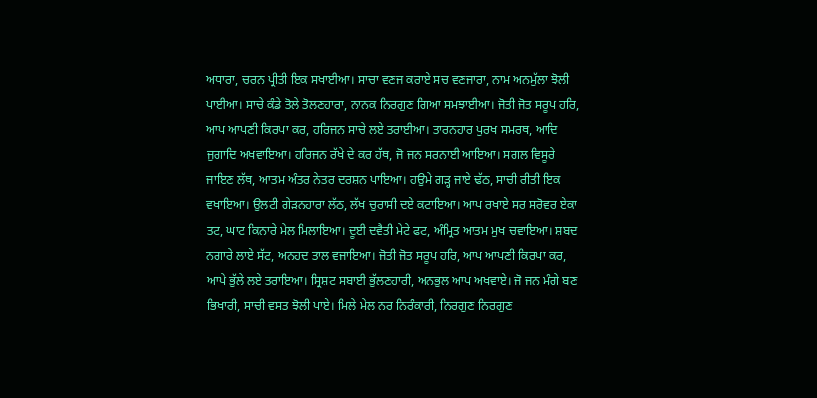ਅਧਾਰਾ, ਚਰਨ ਪ੍ਰੀਤੀ ਇਕ ਸਖਾਈਆ। ਸਾਚਾ ਵਣਜ ਕਰਾਏ ਸਚ ਵਣਜਾਰਾ, ਨਾਮ ਅਨਮੁੱਲਾ ਝੋਲੀ ਪਾਈਆ। ਸਾਚੇ ਕੰਡੇ ਤੋਲੇ ਤੋਲਣਹਾਰਾ, ਨਾਨਕ ਨਿਰਗੁਣ ਗਿਆ ਸਮਝਾਈਆ। ਜੋਤੀ ਜੋਤ ਸਰੂਪ ਹਰਿ, ਆਪ ਆਪਣੀ ਕਿਰਪਾ ਕਰ, ਹਰਿਜਨ ਸਾਚੇ ਲਏ ਤਰਾਈਆ। ਤਾਰਨਹਾਰ ਪੁਰਖ ਸਮਰਥ, ਆਦਿ ਜੁਗਾਦਿ ਅਖਵਾਇਆ। ਹਰਿਜਨ ਰੱਖੇ ਦੇ ਕਰ ਹੱਥ, ਜੋ ਜਨ ਸਰਨਾਈ ਆਇਆ। ਸਗਲ ਵਿਸੂਰੇ ਜਾਇਣ ਲੱਥ, ਆਤਮ ਅੰਤਰ ਨੇਤਰ ਦਰਸ਼ਨ ਪਾਇਆ। ਹਉਮੇ ਗੜ੍ਹ ਜਾਏ ਢੱਠ, ਸਾਚੀ ਰੀਤੀ ਇਕ ਵਖਾਇਆ। ਉਲਟੀ ਗੇੜਨਹਾਰਾ ਲੱਠ, ਲੱਖ ਚੁਰਾਸੀ ਦਏ ਕਟਾਇਆ। ਆਪ ਰਖਾਏ ਸਰ ਸਰੋਵਰ ਏਕਾ ਤਟ, ਘਾਟ ਕਿਨਾਰੇ ਮੇਲ ਮਿਲਾਇਆ। ਦੂਈ ਦਵੈਤੀ ਮੇਟੇ ਫਟ, ਅੰਮ੍ਰਿਤ ਆਤਮ ਮੁਖ ਚਵਾਇਆ। ਸ਼ਬਦ ਨਗਾਰੇ ਲਾਏ ਸੱਟ, ਅਨਹਦ ਤਾਲ ਵਜਾਇਆ। ਜੋਤੀ ਜੋਤ ਸਰੂਪ ਹਰਿ, ਆਪ ਆਪਣੀ ਕਿਰਪਾ ਕਰ, ਆਪੇ ਭੁੱਲੇ ਲਏ ਤਰਾਇਆ। ਸ੍ਰਿਸ਼ਟ ਸਬਾਈ ਭੁੱਲਣਹਾਰੀ, ਅਨਭੁਲ ਆਪ ਅਖਵਾਏ। ਜੋ ਜਨ ਮੰਗੇ ਬਣ ਭਿਖਾਰੀ, ਸਾਚੀ ਵਸਤ ਝੋਲੀ ਪਾਏ। ਮਿਲੇ ਮੇਲ ਨਰ ਨਿਰੰਕਾਰੀ, ਨਿਰਗੁਣ ਨਿਰਗੁਣ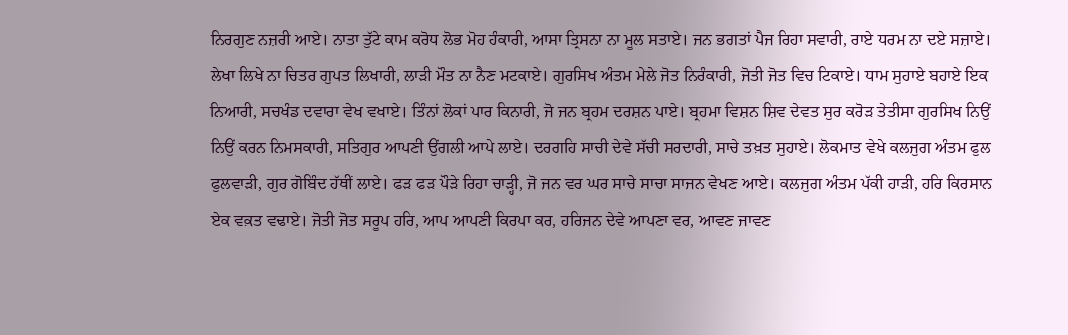ਨਿਰਗੁਣ ਨਜ਼ਰੀ ਆਏ। ਨਾਤਾ ਤੁੱਟੇ ਕਾਮ ਕਰੋਧ ਲੋਭ ਮੋਹ ਹੰਕਾਰੀ, ਆਸਾ ਤ੍ਰਿਸਨਾ ਨਾ ਮੂਲ ਸਤਾਏ। ਜਨ ਭਗਤਾਂ ਪੈਜ ਰਿਹਾ ਸਵਾਰੀ, ਰਾਏ ਧਰਮ ਨਾ ਦਏ ਸਜ਼ਾਏ। ਲੇਖਾ ਲਿਖੇ ਨਾ ਚਿਤਰ ਗੁਪਤ ਲਿਖਾਰੀ, ਲਾੜੀ ਮੌਤ ਨਾ ਨੈਣ ਮਟਕਾਏ। ਗੁਰਸਿਖ ਅੰਤਮ ਮੇਲੇ ਜੋਤ ਨਿਰੰਕਾਰੀ, ਜੋਤੀ ਜੋਤ ਵਿਚ ਟਿਕਾਏ। ਧਾਮ ਸੁਹਾਏ ਬਹਾਏ ਇਕ ਨਿਆਰੀ, ਸਚਖੰਡ ਦਵਾਰਾ ਵੇਖ ਵਖਾਏ। ਤਿੰਨਾਂ ਲੋਕਾਂ ਪਾਰ ਕਿਨਾਰੀ, ਜੋ ਜਨ ਬ੍ਰਹਮ ਦਰਸ਼ਨ ਪਾਏ। ਬ੍ਰਹਮਾ ਵਿਸ਼ਨ ਸ਼ਿਵ ਦੇਵਤ ਸੁਰ ਕਰੋੜ ਤੇਤੀਸਾ ਗੁਰਸਿਖ ਨਿਉਂ ਨਿਉਂ ਕਰਨ ਨਿਮਸਕਾਰੀ, ਸਤਿਗੁਰ ਆਪਣੀ ਉਂਗਲੀ ਆਪੇ ਲਾਏ। ਦਰਗਹਿ ਸਾਚੀ ਦੇਵੇ ਸੱਚੀ ਸਰਦਾਰੀ, ਸਾਚੇ ਤਖ਼ਤ ਸੁਹਾਏ। ਲੋਕਮਾਤ ਵੇਖੇ ਕਲਜੁਗ ਅੰਤਮ ਫੁਲ ਫੁਲਵਾੜੀ, ਗੁਰ ਗੋਬਿੰਦ ਹੱਥੀਂ ਲਾਏ। ਫੜ ਫੜ ਪੌੜੇ ਰਿਹਾ ਚਾੜ੍ਹੀ, ਜੋ ਜਨ ਵਰ ਘਰ ਸਾਚੇ ਸਾਚਾ ਸਾਜਨ ਵੇਖਣ ਆਏ। ਕਲਜੁਗ ਅੰਤਮ ਪੱਕੀ ਹਾੜੀ, ਹਰਿ ਕਿਰਸਾਨ ਏਕ ਵਕ਼ਤ ਵਢਾਏ। ਜੋਤੀ ਜੋਤ ਸਰੂਪ ਹਰਿ, ਆਪ ਆਪਣੀ ਕਿਰਪਾ ਕਰ, ਹਰਿਜਨ ਦੇਵੇ ਆਪਣਾ ਵਰ, ਆਵਣ ਜਾਵਣ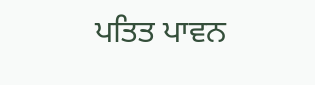ਪਤਿਤ ਪਾਵਨ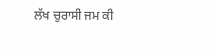ਲੱਖ ਚੁਰਾਸੀ ਜਮ ਕੀ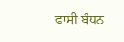ਫਾਸੀ ਬੰਧਨ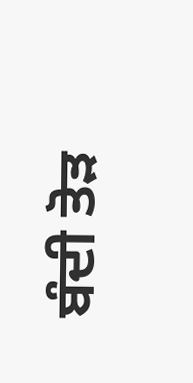ਬੰਦੀ ਤੋੜ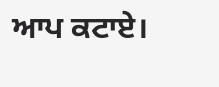ਆਪ ਕਟਾਏ।